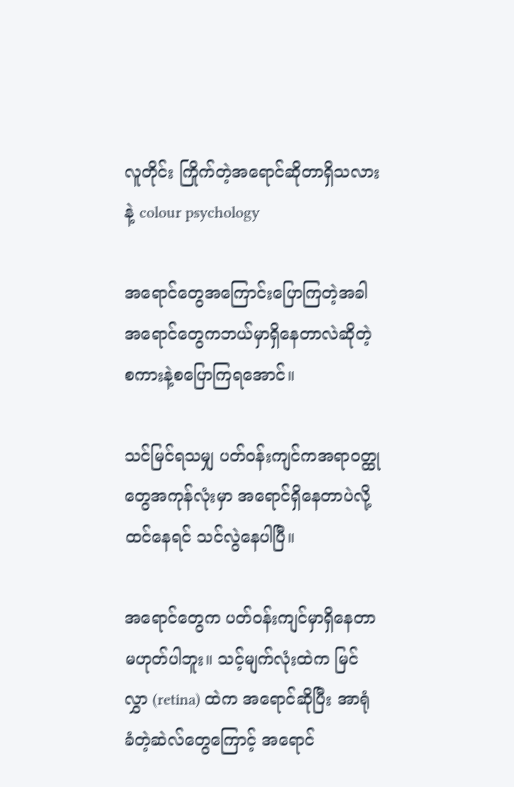လူတိုင်း ကြိုက်တဲ့အရောင်ဆိုတာရှိသလားနဲ့ colour psychology

အရောင်တွေအကြောင်းပြောကြတဲ့အခါ အရောင်တွေကဘယ်မှာရှိနေတာလဲဆိုတဲ့စကားနဲ့စပြောကြရအောင်။

သင်မြင်ရသမျှ ပတ်ဝန်းကျင်ကအရာဝတ္ထုတွေအကုန်လုံးမှာ အရောင်ရှိနေတာပဲလို့ ထင်နေရင် သင်လွဲနေပါပြီ။

အရောင်တွေက ပတ်ဝန်းကျင်မှာရှိနေတာမဟုတ်ပါဘူး။ သင့်မျက်လုံးထဲက မြင်လွှာ (retina) ထဲက အရောင်ဆိုပြီး အာရုံခံတဲ့ဆဲလ်တွေကြောင့် အရောင်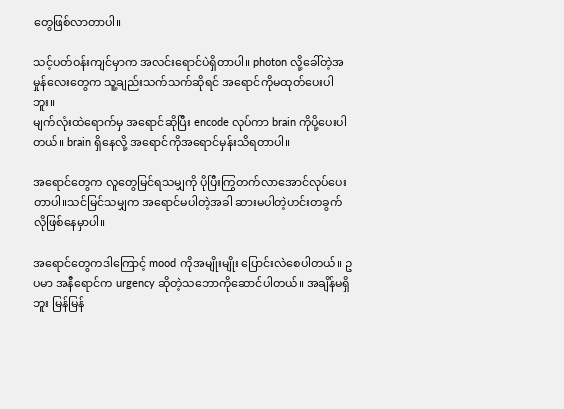တွေဖြစ်လာတာပါ။

သင့်ပတ်ဝန်းကျင်မှာက အလင်းရောင်ပဲရှိတာပါ။ photon လို့ခေါ်တဲ့အမှုန်လေးတွေက သူ့ချည်းသက်သက်ဆိုရင် အရောင်ကိုမထုတ်ပေးပါဘူး။
မျက်လုံးထဲရောက်မှ အရောင်ဆိုပြီး encode လုပ်ကာ brain ကိုပို့ပေးပါတယ်။ brain ရှိနေလို့ အရောင်ကိုအရောင်မှန်းသိရတာပါ။

အရောင်တွေက လူတွေမြင်ရသမျှကို ပိုပြီးကြွတက်လာအောင်လုပ်ပေးတာပါ။သင်မြင်သမျှက အရောင်မပါတဲ့အခါ ဆားမပါတဲ့ဟင်းတခွက်လိုဖြစ်နေမှာပါ။

အရောင်တွေကဒါကြောင့် mood ကိုအမျိုးမျိုး ပြောင်းလဲစေပါတယ်။ ဥပမာ အနီရောင်က urgency ဆိုတဲ့သဘောကိုဆောင်ပါတယ်။ အချိန်မရှိဘူး မြန်မြန်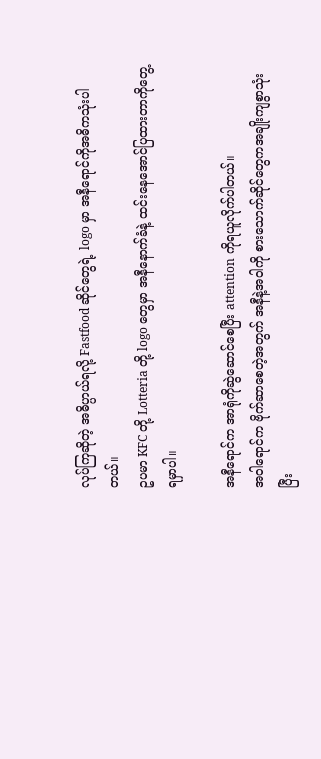လုပ်ကြဆိုတဲ့ အဓိပ္ပာယ်ရလို့ Fastfood ဆိုင်တွေရဲ့ logo မှာ အနီရောင်ကိုအဓိကသုံးပါတယ်။
ဥပမာ KFC တို့ Lotteria တို့ logo တွေမှာ အနီနောက်ခံနဲ့ ထင်းနေအောင်ပြထားတာကိုတွေ့ရမှာပါ။

အနီရောင်က အာရုံကိုဆွဲဆောင်စေပြီး attention ကိုရယူလိုက်ပါတယ်။
အဝါရောင်က ဗိုက်ဆာစေတဲ့အတွက် အနီနဲ့အဝါကို စားသောက်ဆိုင်တွေကအချိုးကျစွာသုံးပြီး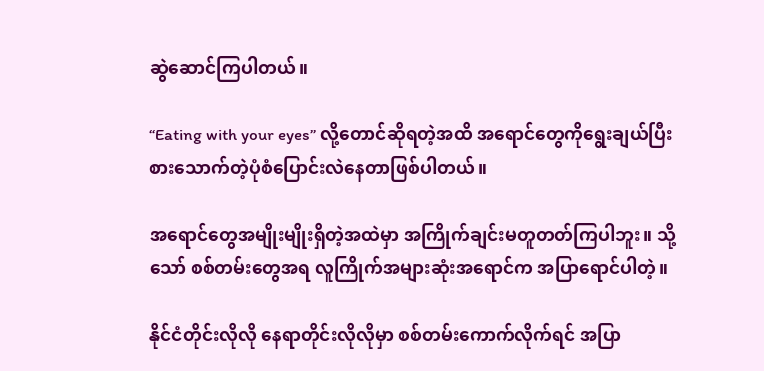ဆွဲဆောင်ကြပါတယ်။

“Eating with your eyes” လို့တောင်ဆိုရတဲ့အထိ အရောင်တွေကိုရွေးချယ်ပြီးစားသောက်တဲ့ပုံစံပြောင်းလဲနေတာဖြစ်ပါတယ်။

အရောင်တွေအမျိုးမျိုးရှိတဲ့အထဲမှာ အကြိုက်ချင်းမတူတတ်ကြပါဘူး။ သို့သော် စစ်တမ်းတွေအရ လူကြိုက်အများဆုံးအရောင်က အပြာရောင်ပါတဲ့။

နိုင်ငံတိုင်းလိုလို နေရာတိုင်းလိုလိုမှာ စစ်တမ်းကောက်လိုက်ရင် အပြာ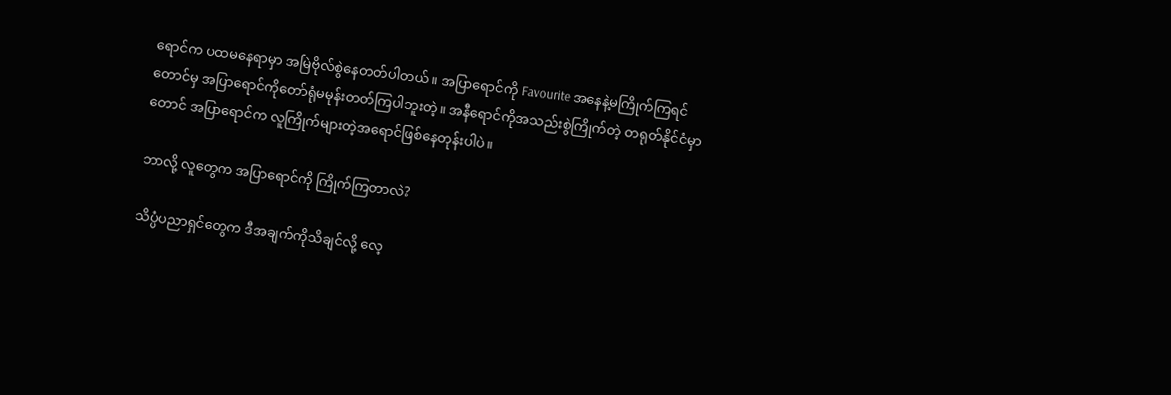ရောင်က ပထမနေရာမှာ အမြဲဗိုလ်စွဲနေတတ်ပါတယ်။ အပြာရောင်ကို Favourite အနေနဲ့မကြိုက်ကြရင်တောင်မှ အပြာရောင်ကိုတော်ရုံမမုန်းတတ်ကြပါဘူးတဲ့။ အနီရောင်ကိုအသည်းစွဲကြိုက်တဲ့ တရုတ်နိုင်ငံမှာတောင် အပြာရောင်က လူကြိုက်များတဲ့အရောင်ဖြစ်နေတုန်းပါပဲ။

ဘာလို့ လူတွေက အပြာရောင်ကို ကြိုက်ကြတာလဲ?

သိပ္ပံပညာရှင်တွေက ဒီအချက်ကိုသိချင်လို့ လေ့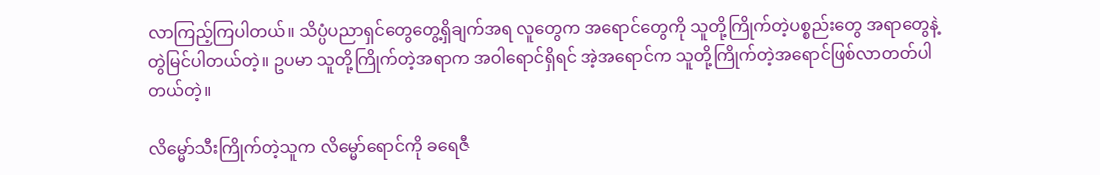လာကြည့်ကြပါတယ်။ သိပ္ပံပညာရှင်တွေတွေ့ရှိချက်အရ လူတွေက အရောင်တွေကို သူတို့ကြိုက်တဲ့ပစ္စည်းတွေ အရာတွေနဲ့ တွဲမြင်ပါတယ်တဲ့။ ဥပမာ သူတို့ကြိုက်တဲ့အရာက အဝါရောင်ရှိရင် အဲ့အရောင်က သူတို့ကြိုက်တဲ့အရောင်ဖြစ်လာတတ်ပါတယ်တဲ့။

လိမ္မော်သီးကြိုက်တဲ့သူက လိမ္မော်ရောင်ကို ခရေဇီ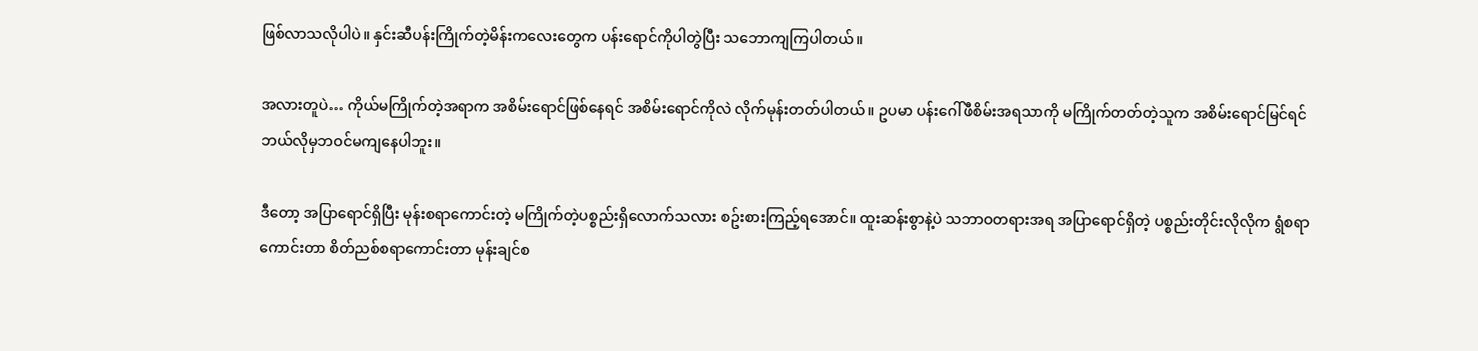ဖြစ်လာသလိုပါပဲ။ နှင်းဆီပန်းကြိုက်တဲ့မိန်းကလေးတွေက ပန်းရောင်ကိုပါတွဲပြီး သဘောကျကြပါတယ်။

အလားတူပဲ… ကိုယ်မကြိုက်တဲ့အရာက အစိမ်းရောင်ဖြစ်နေရင် အစိမ်းရောင်ကိုလဲ လိုက်မုန်းတတ်ပါတယ်။ ဥပမာ ပန်းဂေါ်ဖီစိမ်းအရသာကို မကြိုက်တတ်တဲ့သူက အစိမ်းရောင်မြင်ရင် ဘယ်လိုမှဘဝင်မကျနေပါဘူး။

ဒီတော့ အပြာရောင်ရှိပြီး မုန်းစရာကောင်းတဲ့ မကြိုက်တဲ့ပစ္စည်းရှိလောက်သလား စဥ်းစားကြည့်ရအောင်။ ထူးဆန်းစွာနဲ့ပဲ သဘာဝတရားအရ အပြာရောင်ရှိတဲ့ ပစ္စည်းတိုင်းလိုလိုက ရွံစရာကောင်းတာ စိတ်ညစ်စရာကောင်းတာ မုန်းချင်စ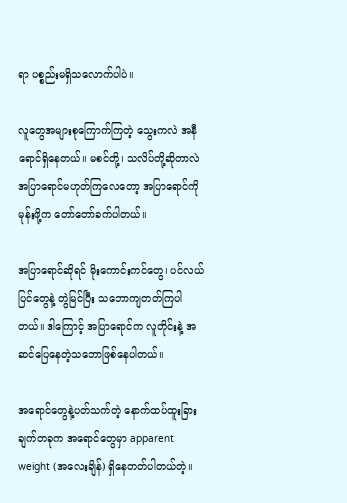ရာ ပစ္စည်းမရှိသလောက်ပါပဲ။

လူတွေအများစုကြောက်ကြတဲ့ သွေးကလဲ အနီရောင်ရှိနေတယ်။ မစင်တို့၊ သလိပ်တို့ဆိုတာလဲ အပြာရောင်မဟုတ်ကြလေတော့ အပြာရောင်ကိုမုန်းဖို့က တော်တော်ခက်ပါတယ်။

အပြာရောင်ဆိုရင် မိုးကောင်းကင်တွေ၊ ပင်လယ်ပြင်တွေနဲ့ တွဲမြင်ပြီး သဘောကျတတ်ကြပါတယ်။ ဒါကြောင့် အပြာရောင်က လူတိုင်းနဲ့ အဆင်ပြေနေတဲ့သဘောဖြစ်နေပါတယ်။

အရောင်တွေနဲ့ပတ်သက်တဲ့ နောက်ထပ်ထူးခြားချက်တခုက အရောင်တွေမှာ apparent weight (အလေးချိန်) ရှိနေတတ်ပါတယ်တဲ့။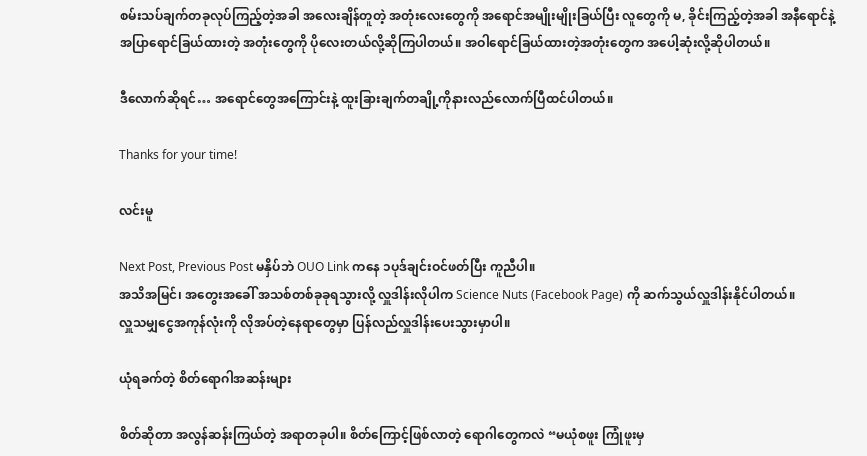စမ်းသပ်ချက်တခုလုပ်ကြည့်တဲ့အခါ အလေးချိန်တူတဲ့ အတုံးလေးတွေကို အရောင်အမျိုးမျိုးခြယ်ပြီး လူတွေကို မ, ခိုင်းကြည့်တဲ့အခါ အနီရောင်နဲ့အပြာရောင်ခြယ်ထားတဲ့ အတုံးတွေကို ပိုလေးတယ်လို့ဆိုကြပါတယ်။ အဝါရောင်ခြယ်ထားတဲ့အတုံးတွေက အပေါ့ဆုံးလို့ဆိုပါတယ်။

ဒီလောက်ဆိုရင်… အရောင်တွေအကြောင်းနဲ့ ထူးခြားချက်တချို့ကိုနားလည်လောက်ပြီထင်ပါတယ်။

Thanks for your time!

လင်းမူ

Next Post, Previous Post မနှိပ်ဘဲ OUO Link ကနေ ၁ပုဒ်ချင်းဝင်ဖတ်ပြီး ကူညီပါ။
အသိအမြင်၊ အတွေးအခေါ် အသစ်တစ်ခုခုရသွားလို့ လှူဒါန်းလိုပါက Science Nuts (Facebook Page) ကို ဆက်သွယ်လှူဒါန်းနိုင်ပါတယ်။
လှူသမျှငွေအကုန်လုံးကို လိုအပ်တဲ့နေရာတွေမှာ ပြန်လည်လှူဒါန်းပေးသွားမှာပါ။

ယုံရခက်တဲ့ စိတ်ရောဂါအဆန်းများ

စိတ်ဆိုတာ အလွန်ဆန်းကြယ်တဲ့ အရာတခုပါ။ စိတ်ကြောင့်ဖြစ်လာတဲ့ ရောဂါတွေကလဲ “မယုံစဖူး ကြုံဖူးမှ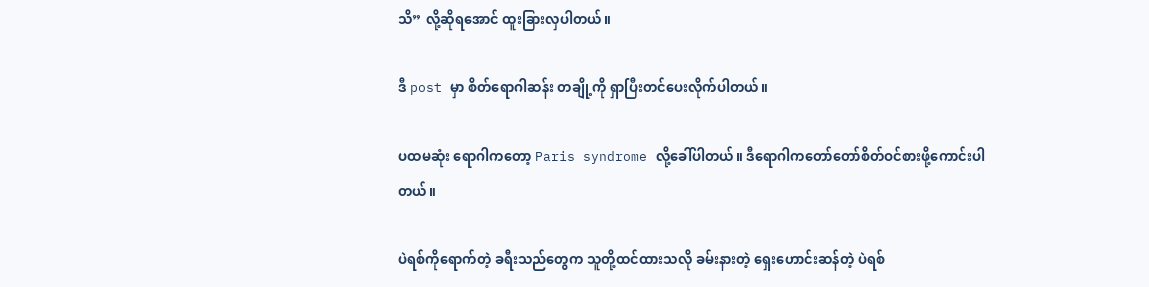သိ” လို့ဆိုရအောင် ထူးခြားလှပါတယ်။

ဒီ post မှာ စိတ်ရောဂါဆန်း တချို့ကို ရှာပြီးတင်ပေးလိုက်ပါတယ်။

ပထမဆုံး ရောဂါကတော့ Paris syndrome လို့ခေါ်ပါတယ်။ ဒီရောဂါကတော်တော်စိတ်ဝင်စားဖို့ကောင်းပါတယ်။

ပဲရစ်ကိုရောက်တဲ့ ခရီးသည်တွေက သူတို့ထင်ထားသလို ခမ်းနားတဲ့ ရှေးဟောင်းဆန်တဲ့ ပဲရစ်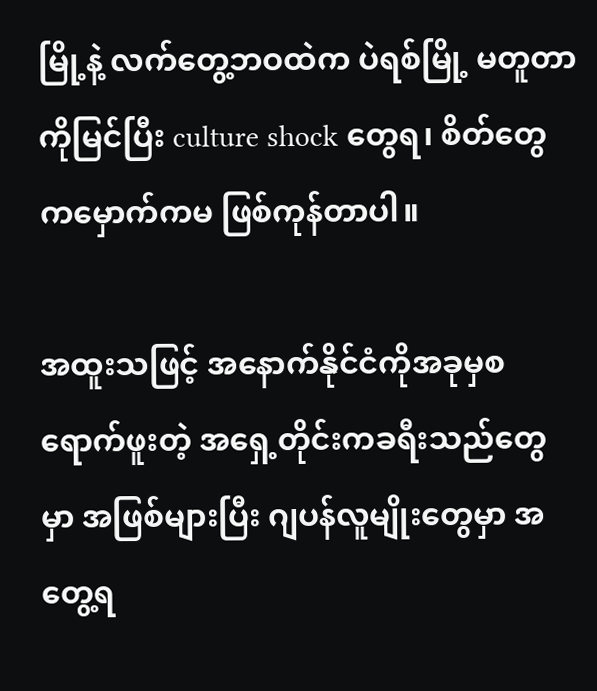မြို့နဲ့ လက်တွေ့ဘဝထဲက ပဲရစ်မြို့ မတူတာကိုမြင်ပြီး culture shock တွေရ၊ စိတ်တွေကမှောက်ကမ ဖြစ်ကုန်တာပါ။

အထူးသဖြင့် အနောက်နိုင်ငံကိုအခုမှစရောက်ဖူးတဲ့ အရှေ့တိုင်းကခရီးသည်တွေမှာ အဖြစ်များပြီး ဂျပန်လူမျိုးတွေမှာ အတွေ့ရ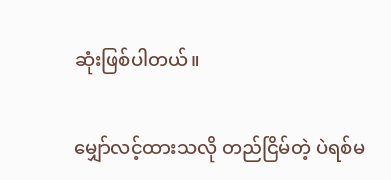ဆုံးဖြစ်ပါတယ်။

မျှော်လင့်ထားသလို တည်ငြိမ်တဲ့ ပဲရစ်မ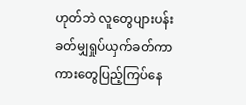ဟုတ်ဘဲ လူတွေပျားပန်းခတ်မျှရှုပ်ယှက်ခတ်ကာ ကားတွေပြည့်ကြပ်နေ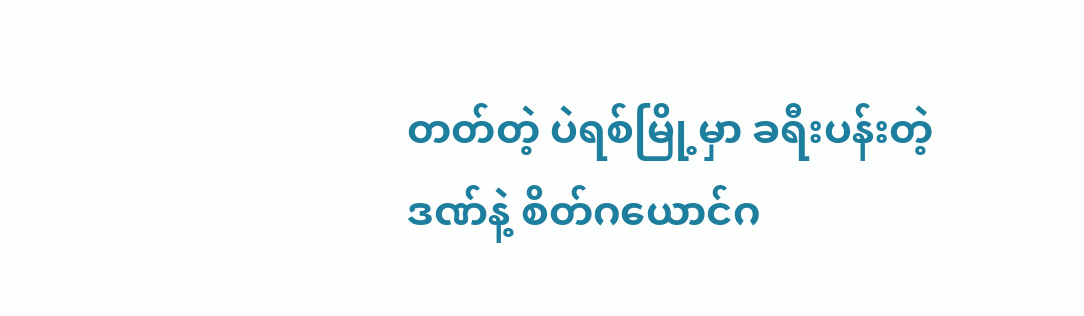တတ်တဲ့ ပဲရစ်မြို့မှာ ခရီးပန်းတဲ့ဒဏ်နဲ့ စိတ်ဂယောင်ဂ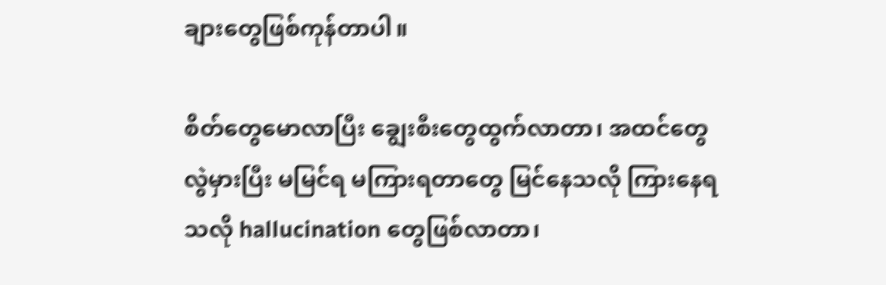ချားတွေဖြစ်ကုန်တာပါ။

စိတ်တွေမောလာပြီး ချွေးစီးတွေထွက်လာတာ၊ အထင်တွေလွဲမှားပြီး မမြင်ရ မကြားရတာတွေ မြင်နေသလို ကြားနေရသလို hallucination တွေဖြစ်လာတာ၊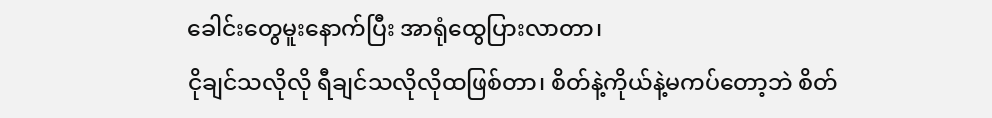ခေါင်းတွေမူးနောက်ပြီး အာရုံထွေပြားလာတာ၊
ငိုချင်သလိုလို ရီချင်သလိုလိုထဖြစ်တာ၊ စိတ်နဲ့ကိုယ်နဲ့မကပ်တော့ဘဲ စိတ်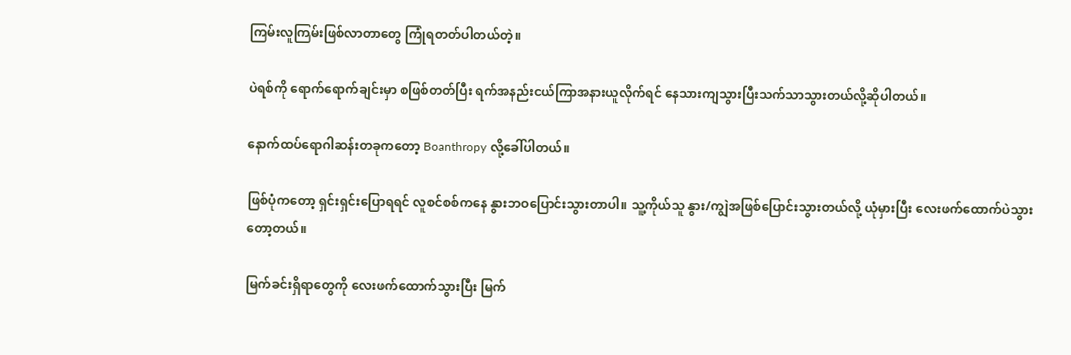ကြမ်းလူကြမ်းဖြစ်လာတာတွေ ကြုံရတတ်ပါတယ်တဲ့။

ပဲရစ်ကို ရောက်ရောက်ချင်းမှာ စဖြစ်တတ်ပြီး ရက်အနည်းငယ်ကြာအနားယူလိုက်ရင် နေသားကျသွားပြီးသက်သာသွားတယ်လို့ဆိုပါတယ်။

နောက်ထပ်ရောဂါဆန်းတခုကတော့ Boanthropy လို့ခေါ်ပါတယ်။

ဖြစ်ပုံကတော့ ရှင်းရှင်းပြောရရင် လူစင်စစ်ကနေ နွားဘဝပြောင်းသွားတာပါ။ သူ့ကိုယ်သူ နွား/ကျွဲအဖြစ်ပြောင်းသွားတယ်လို့ ယုံမှားပြီး လေးဖက်ထောက်ပဲသွားတော့တယ်။

မြက်ခင်းရှိရာတွေကို လေးဖက်ထောက်သွားပြီး မြက်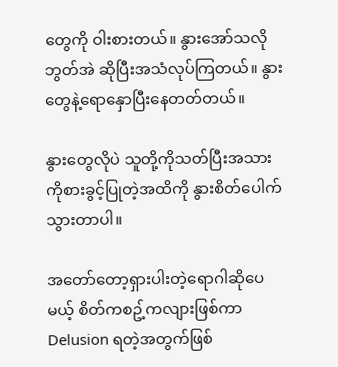တွေကို ဝါးစားတယ်။ နွားအော်သလို ဘွတ်အဲ ဆိုပြီးအသံလုပ်ကြတယ်။ နွားတွေနဲ့ရောနှောပြီးနေတတ်တယ်။

နွားတွေလိုပဲ သူတို့ကိုသတ်ပြီးအသားကိုစားခွင့်ပြုတဲ့အထိကို နွားစိတ်ပေါက်သွားတာပါ။

အတော်တော့ရှားပါးတဲ့ရောဂါဆိုပေမယ့် စိတ်ကစဥ့်ကလျားဖြစ်ကာ Delusion ရတဲ့အတွက်ဖြစ်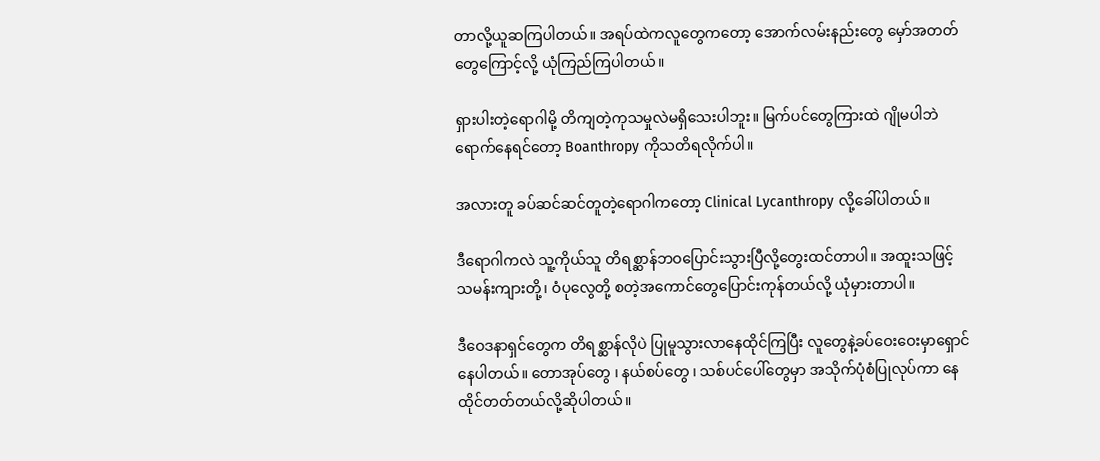တာလို့ယူဆကြပါတယ်။ အရပ်ထဲကလူတွေကတော့ အောက်လမ်းနည်းတွေ မှော်အတတ်တွေကြောင့်လို့ ယုံကြည်ကြပါတယ်။

ရှားပါးတဲ့ရောဂါမို့ တိကျတဲ့ကုသမှုလဲမရှိသေးပါဘူး။ မြက်ပင်တွေကြားထဲ ဂျိုမပါဘဲ ရောက်နေရင်တော့ Boanthropy ကိုသတိရလိုက်ပါ။

အလားတူ ခပ်ဆင်ဆင်တူတဲ့ရောဂါကတော့ Clinical Lycanthropy လို့ခေါ်ပါတယ်။

ဒီရောဂါကလဲ သူ့ကိုယ်သူ တိရစ္ဆာန်ဘဝပြောင်းသွားပြီလို့တွေးထင်တာပါ။ အထူးသဖြင့် သမန်းကျားတို့၊ ဝံပုလွေတို့ စတဲ့အကောင်တွေပြောင်းကုန်တယ်လို့ ယုံမှားတာပါ။

ဒီဝေဒနာရှင်တွေက တိရစ္ဆာန်လိုပဲ ပြုမူသွားလာနေထိုင်ကြပြီး လူတွေနဲ့ခပ်ဝေးဝေးမှာရှောင်နေပါတယ်။ တောအုပ်တွေ ၊ နယ်စပ်တွေ ၊ သစ်ပင်ပေါ်တွေမှာ အသိုက်ပုံစံပြုလုပ်ကာ နေထိုင်တတ်တယ်လို့ဆိုပါတယ်။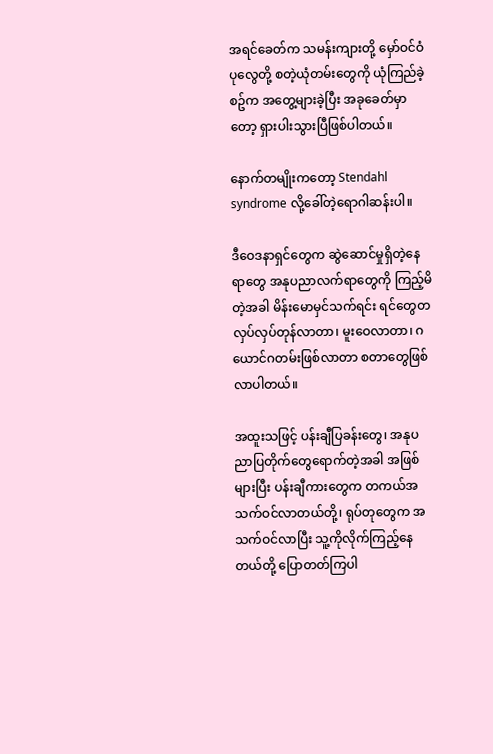အရင်ခေတ်က သမန်းကျားတို့ မှော်ဝင်ဝံပုလွေတို့ စတဲ့ယုံတမ်းတွေကို ယုံကြည်ခဲ့စဥ်က အတွေ့များခဲ့ပြီး အခုခေတ်မှာတော့ ရှားပါးသွားပြီဖြစ်ပါတယ်။

နောက်တမျိုးကတော့ Stendahl syndrome လို့ခေါ်တဲ့ရောဂါဆန်းပါ။

ဒီဝေဒနာရှင်တွေက ဆွဲဆောင်မှုရှိတဲ့နေရာတွေ အနုပညာလက်ရာတွေကို ကြည့်မိတဲ့အခါ မိန်းမောမှင်သက်ရင်း ရင်တွေတလှပ်လှပ်တုန်လာတာ၊ မူးဝေလာတာ၊ ဂယောင်ဂတမ်းဖြစ်လာတာ စတာတွေဖြစ်လာပါတယ်။

အထူးသဖြင့် ပန်းချီပြခန်းတွေ၊ အနုပညာပြတိုက်တွေရောက်တဲ့အခါ အဖြစ်များပြီး ပန်းချီကားတွေက တကယ်အသက်ဝင်လာတယ်တို့၊ ရုပ်တုတွေက အသက်ဝင်လာပြီး သူ့ကိုလိုက်ကြည့်နေတယ်တို့ ပြောတတ်ကြပါ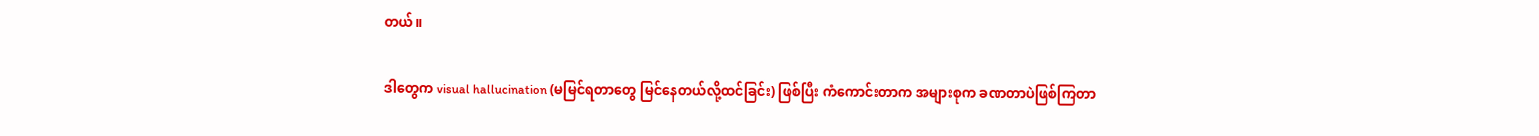တယ်။

ဒါတွေက visual hallucination (မမြင်ရတာတွေ မြင်နေတယ်လို့ထင်ခြင်း) ဖြစ်ပြီး ကံကောင်းတာက အများစုက ခဏတာပဲဖြစ်ကြတာ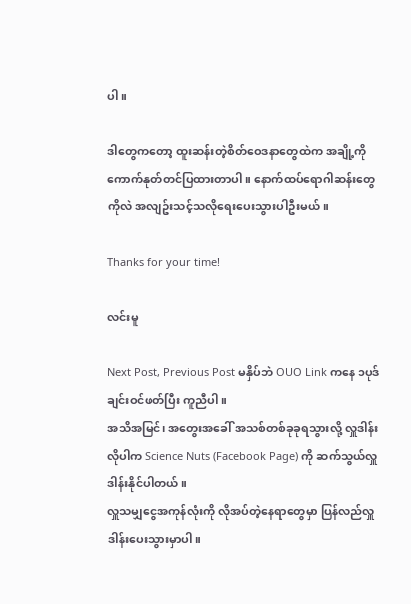ပါ။

ဒါတွေကတော့ ထူးဆန်းတဲ့စိတ်ဝေဒနာတွေထဲက အချို့ကို ကောက်နုတ်တင်ပြထားတာပါ။ နောက်ထပ်ရောဂါဆန်းတွေကိုလဲ အလျဥ်းသင့်သလိုရေးပေးသွားပါဦးမယ်။

Thanks for your time!

လင်းမူ

Next Post, Previous Post မနှိပ်ဘဲ OUO Link ကနေ ၁ပုဒ်ချင်းဝင်ဖတ်ပြီး ကူညီပါ။
အသိအမြင်၊ အတွေးအခေါ် အသစ်တစ်ခုခုရသွားလို့ လှူဒါန်းလိုပါက Science Nuts (Facebook Page) ကို ဆက်သွယ်လှူဒါန်းနိုင်ပါတယ်။
လှူသမျှငွေအကုန်လုံးကို လိုအပ်တဲ့နေရာတွေမှာ ပြန်လည်လှူဒါန်းပေးသွားမှာပါ။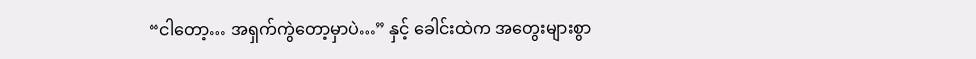“ငါတော့… အရှက်ကွဲတော့မှာပဲ…” နှင့် ခေါင်းထဲက အတွေးများစွာ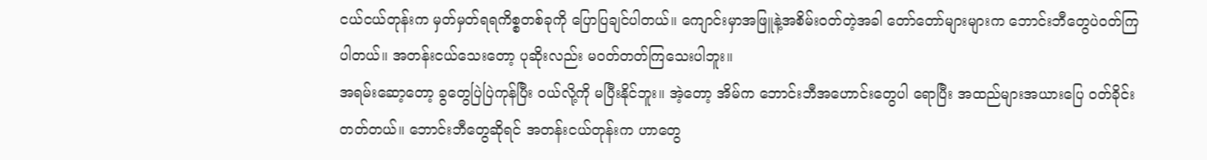ငယ်ငယ်တုန်းက မှတ်မှတ်ရရကိစ္စတစ်ခုကို ပြောပြချင်ပါတယ်။ ကျောင်းမှာအဖြူနဲ့အစိမ်းဝတ်တဲ့အခါ တော်တော်များများက ဘောင်းဘီတွေပဲဝတ်ကြပါတယ်။ အတန်းငယ်သေးတော့ ပုဆိုးလည်း မဝတ်တတ်ကြသေးပါဘူး။
အရမ်းဆော့တော့ ခွတွေပြဲပြဲကုန်ပြီး ဝယ်လို့ကို မပြီးနိုင်ဘူး။ အဲ့တော့ အိမ်က ဘောင်းဘီအဟောင်းတွေပါ ရောပြီး အထည်များအယားပြေ ဝတ်ခိုင်းတတ်တယ်။ ဘောင်းဘီတွေဆိုရင် အတန်းငယ်တုန်းက ဟာတွေ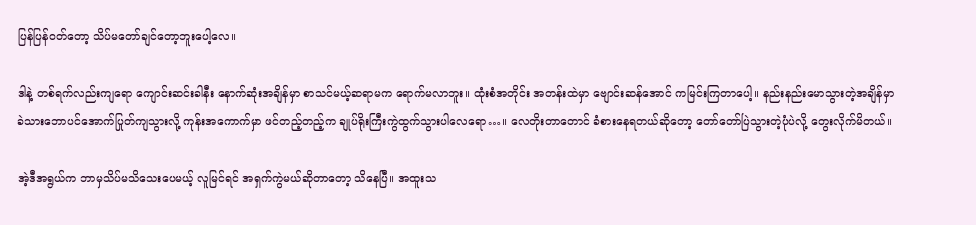ပြန်ပြန်ဝတ်တော့ သိပ်မတော်ချင်တော့ဘူးပေါ့လေ။

ဒါနဲ့ တစ်ရက်လည်းကျရော ကျောင်းဆင်းခါနီး နောက်ဆုံးအချိန်မှာ စာသင်မယ့်ဆရာမက ရောက်မလာဘူး။ ထုံးစံအတိုင်း အတန်းထဲမှာ ဗျောင်းဆန်အောင် ကမြင်းကြတာပေါ့။ နည်းနည်းမောသွားတဲ့အချိန်မှာ ခဲသားဘောပင်အောက်ပြုတ်ကျသွားလို့ ကုန်းအကောက်မှာ ဖင်တည့်တည့်က ချုပ်ရိုးကြီးကွဲထွက်သွားပါလေရော…။ လေတိုးတာတောင် ခံစားနေရတယ်ဆိုတော့ တော်တော်ပြဲသွားတဲ့ပုံပဲလို့ တွေးလိုက်မိတယ်။

အဲ့ဒီအရွယ်က ဘာမှသိပ်မသိသေးပေမယ့် လူမြင်ရင် အရှက်ကွဲမယ်ဆိုတာတော့ သိနေပြီ။ အထူးသ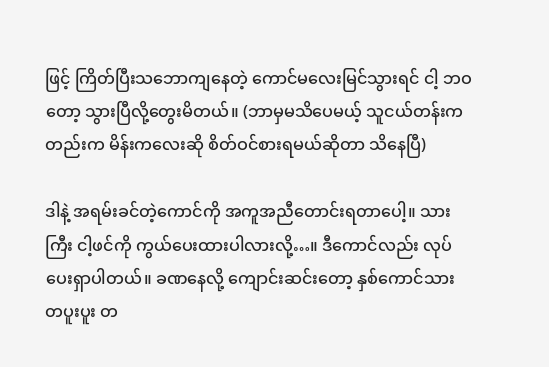ဖြင့် ကြိတ်ပြီးသဘောကျနေတဲ့ ကောင်မလေးမြင်သွားရင် ငါ့ ဘဝတော့ သွားပြီလို့တွေးမိတယ်။ (ဘာမှမသိပေမယ့် သူငယ်တန်းကတည်းက မိန်းကလေးဆို စိတ်ဝင်စားရမယ်ဆိုတာ သိနေပြီ)

ဒါနဲ့ အရမ်းခင်တဲ့ကောင်ကို အကူအညီတောင်းရတာပေါ့။ သားကြီး ငါ့ဖင်ကို ကွယ်ပေးထားပါလားလို့…။ ဒီကောင်လည်း လုပ်ပေးရှာပါတယ်။ ခဏနေလို့ ကျောင်းဆင်းတော့ နှစ်ကောင်သား တပူးပူး တ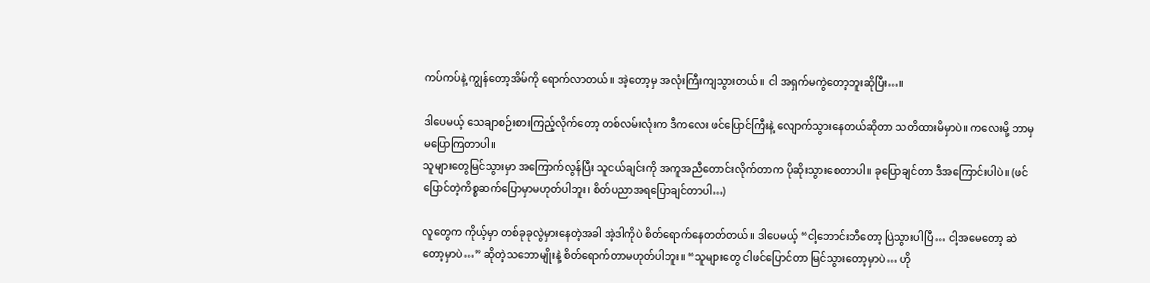ကပ်ကပ်နဲ့ ကျွန်တော့အိမ်ကို ရောက်လာတယ်။ အဲ့တော့မှ အလုံးကြီးကျသွားတယ်။ ငါ အရှက်မကွဲတော့ဘူးဆိုပြီး…။

ဒါပေမယ့် သေချာစဉ်းစားကြည့်လိုက်တော့ တစ်လမ်းလုံးက ဒီကလေး ဖင်ပြောင်ကြီးနဲ့ လျောက်သွားနေတယ်ဆိုတာ သတိထားမိမှာပဲ။ ကလေးမို့ ဘာမှမပြောကြတာပါ။
သူများတွေမြင်သွားမှာ အကြောက်လွန်ပြီး သူငယ်ချင်းကို အကူအညီတောင်းလိုက်တာက ပိုဆိုးသွားစေတာပါ။ ခုပြောချင်တာ ဒီအကြောင်းပါပဲ။ (ဖင်ပြောင်တဲ့ကိစ္စဆက်ပြောမှာမဟုတ်ပါဘူး၊ စိတ်ပညာအရပြောချင်တာပါ…)

လူတွေက ကိုယ့်မှာ တစ်ခုခုလွဲမှားနေတဲ့အခါ အဲ့ဒါကိုပဲ စိတ်ရောက်နေတတ်တယ်။ ဒါပေမယ့် “ငါ့ဘောင်းဘီတော့ ပြဲသွားပါပြီ… ငါ့အမေတော့ ဆဲတော့မှာပဲ…” ဆိုတဲ့သဘောမျိုးနဲ့ စိတ်ရောက်တာမဟုတ်ပါဘူး။ “သူများတွေ ငါဖင်ပြောင်တာ မြင်သွားတော့မှာပဲ… ဟို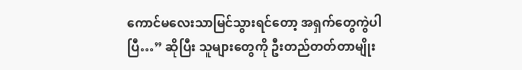ကောင်မလေးသာမြင်သွားရင်တော့ အရှက်တွေကွဲပါပြီ…” ဆိုပြီး သူများတွေကို ဦးတည်တတ်တာမျိုး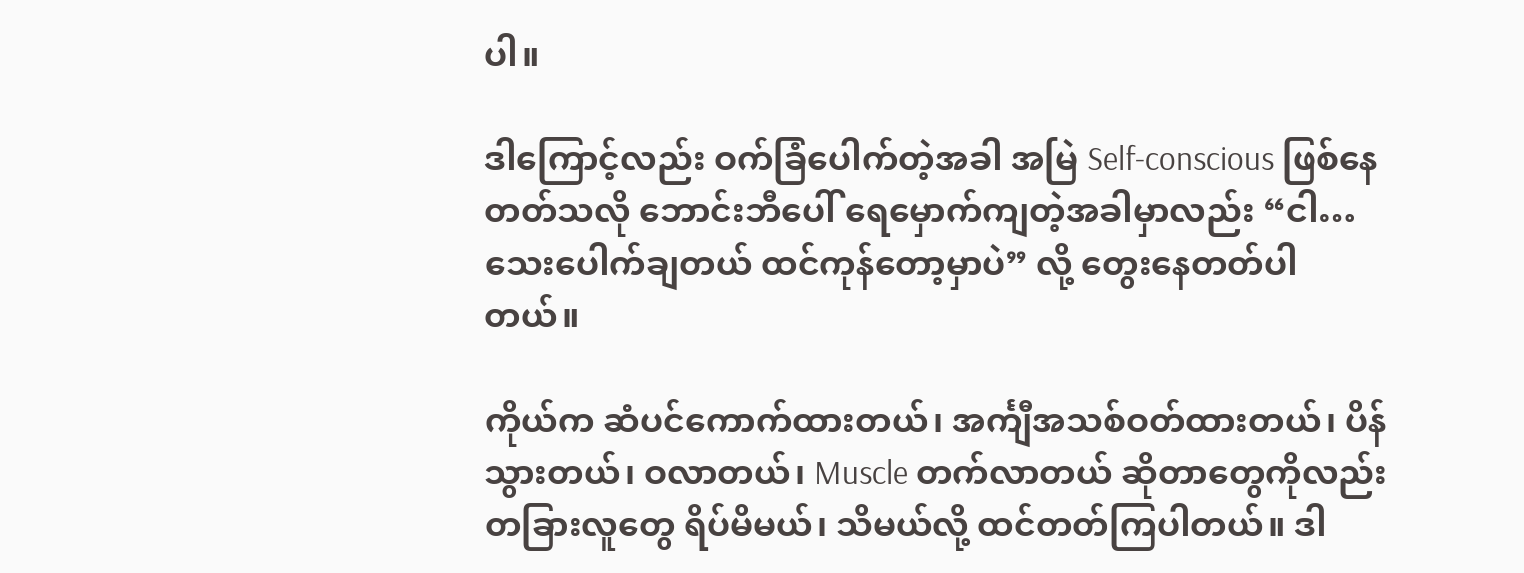ပါ။

ဒါကြောင့်လည်း ဝက်ခြံပေါက်တဲ့အခါ အမြဲ Self-conscious ဖြစ်နေတတ်သလို ဘောင်းဘီပေါ် ရေမှောက်ကျတဲ့အခါမှာလည်း “ငါ… သေးပေါက်ချတယ် ထင်ကုန်တော့မှာပဲ” လို့ တွေးနေတတ်ပါတယ်။

ကိုယ်က ဆံပင်ကောက်ထားတယ်၊ အင်္ကျီအသစ်ဝတ်ထားတယ်၊ ပိန်သွားတယ်၊ ဝလာတယ်၊ Muscle တက်လာတယ် ဆိုတာတွေကိုလည်း တခြားလူတွေ ရိပ်မိမယ်၊ သိမယ်လို့ ထင်တတ်ကြပါတယ်။ ဒါ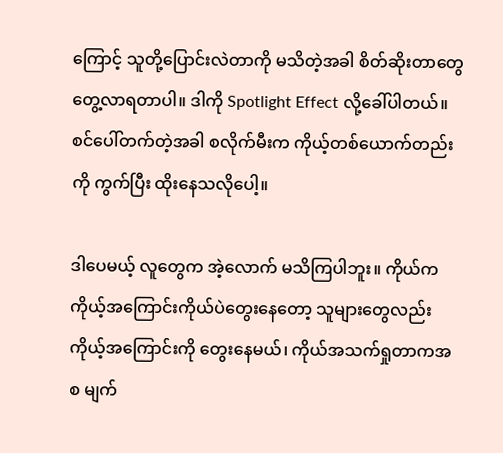ကြောင့် သူတို့ပြောင်းလဲတာကို မသိတဲ့အခါ စိတ်ဆိုးတာတွေ တွေ့လာရတာပါ။ ဒါကို Spotlight Effect လို့ခေါ်ပါတယ်။ စင်ပေါ်တက်တဲ့အခါ စလိုက်မီးက ကိုယ့်တစ်ယောက်တည်းကို ကွက်ပြီး ထိုးနေသလိုပေါ့။

ဒါပေမယ့် လူတွေက အဲ့လောက် မသိကြပါဘူး။ ကိုယ်က ကိုယ့်အကြောင်းကိုယ်ပဲတွေးနေတော့ သူများတွေလည်း ကိုယ့်အကြောင်းကို တွေးနေမယ်၊ ကိုယ်အသက်ရှုတာကအစ မျက်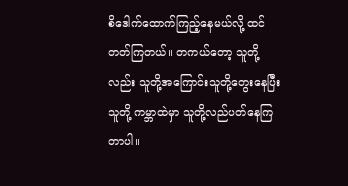စိဒေါက်ထောက်ကြည့်နေမယ်လို့ ထင်တတ်ကြတယ်။ တကယ်တော့ သူတို့လည်း သူတို့အကြောင်းသူတို့တွေးနေပြီး သူတို့ ကမ္ဘာထဲမှာ သူတို့လည်ပတ်နေကြတာပါ။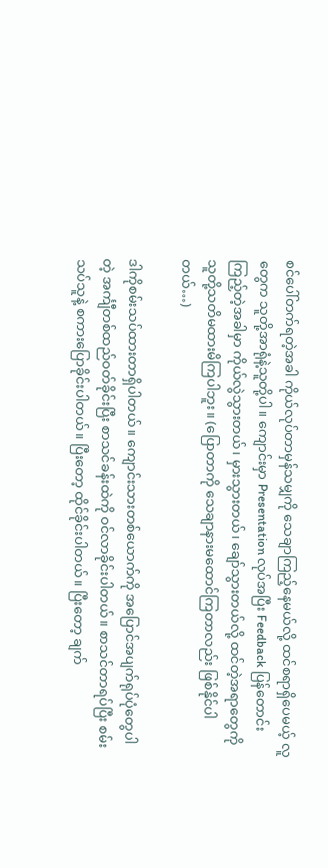စင်ပေါ်တက်ရတဲ့အခါ ကိုယ်လုပ်တာမှန်သမျှကို သေချာကြည့်နေမယ်လို့ ထင်စရာရှိပေမယ့် လူတွေက သူတို့အာရုံနဲ့သူတို့ပါ။ ကျောင်းမှာ Presentation လုပ်အပြီး Feedback ပြန်တောင်းကြည့်တဲ့အခါမှာ ကိုယ်လွဲသွားတယ်၊ မှားသွားတယ်၊ ချော်သွားတယ်လို့ ထင်တဲ့အရာတွေကို သူတို့သတိမထားမိကြပါဘူး။ (ပြောတာကို သေချာနားမထောင်ကြတာလည်း ဖြစ်နိုင်ပါတယ်…)

ဒါကိုစမ်းသပ်ထားတာရှိပါတယ်။ ကျောင်းသားတစ်ယောက်ကို အပြောင်အပျက်ရုပ်ပုံတွေပါတဲ့ အင်္ကျီတစ်ထည်ဝတ်ခိုင်းပြီး စာသင်ခန်းထဲကို ဝင်လာခိုင်းပါတယ်။ စာသင်တာရပ်ပြီး စမ်းသပ်သူနဲ့ စကားပြောခိုင်းပါတယ်။ ပြီးတော့ ထိုင်ခိုင်းပါတယ်။ ပြီးတော့ ချက်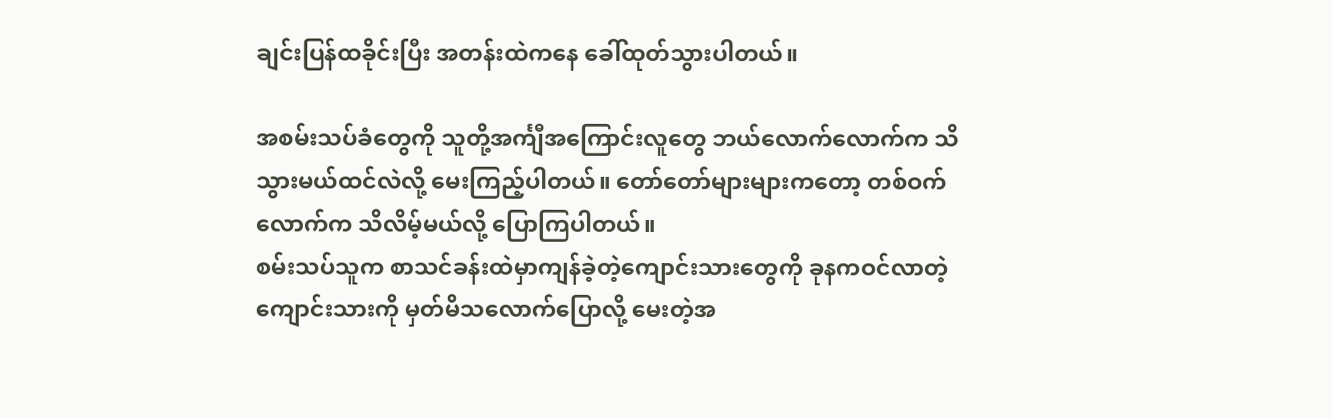ချင်းပြန်ထခိုင်းပြီး အတန်းထဲကနေ ခေါ်ထုတ်သွားပါတယ်။

အစမ်းသပ်ခံတွေကို သူတို့အင်္ကျီအကြောင်းလူတွေ ဘယ်လောက်လောက်က သိသွားမယ်ထင်လဲလို့ မေးကြည့်ပါတယ်။ တော်တော်များများကတော့ တစ်ဝက်လောက်က သိလိမ့်မယ်လို့ ပြောကြပါတယ်။
စမ်းသပ်သူက စာသင်ခန်းထဲမှာကျန်ခဲ့တဲ့ကျောင်းသားတွေကို ခုနကဝင်လာတဲ့ ကျောင်းသားကို မှတ်မိသလောက်ပြောလို့ မေးတဲ့အ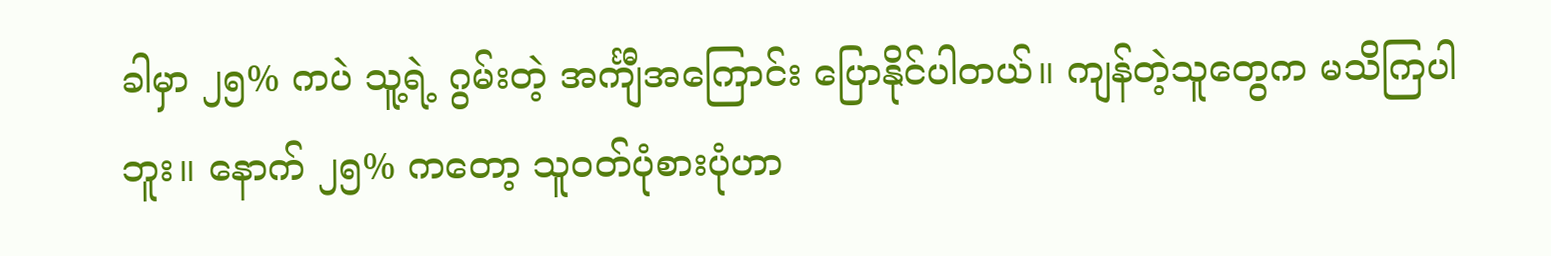ခါမှာ ၂၅% ကပဲ သူ့ရဲ့ ဂွမ်းတဲ့ အင်္ကျီအကြောင်း ပြောနိုင်ပါတယ်။ ကျန်တဲ့သူတွေက မသိကြပါဘူး။ နောက် ၂၅% ကတော့ သူဝတ်ပုံစားပုံဟာ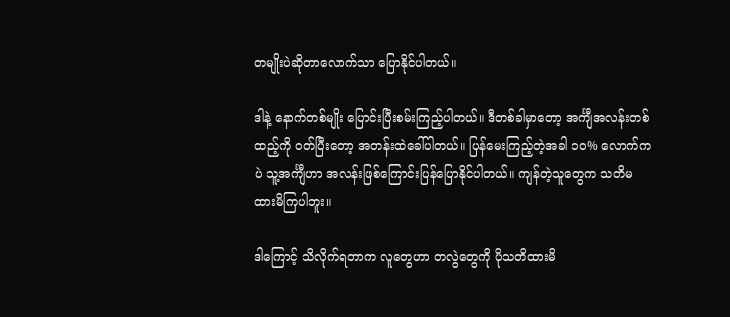တမျိုးပဲဆိုတာလောက်သာ ပြောနိုင်ပါတယ်။

ဒါနဲ့ နောက်တစ်မျိုး ပြောင်းပြီးစမ်းကြည့်ပါတယ်။ ဒီတစ်ခါမှာတော့ အင်္ကျီအလန်းတစ်ထည့်ကို ဝတ်ပြီးတော့ အတန်းထဲခေါ်ပါတယ်။ ပြန်မေးကြည့်တဲ့အခါ ၁၀% လောက်ကပဲ သူ့အင်္ကျီဟာ အလန်းဖြစ်ကြောင်းပြန်ပြောနိုင်ပါတယ်။ ကျန်တဲ့သူတွေက သတိမထားမိကြပါဘူး။

ဒါကြောင့် သိလိုက်ရတာက လူတွေဟာ တလွဲတွေကို ပိုသတိထားမိ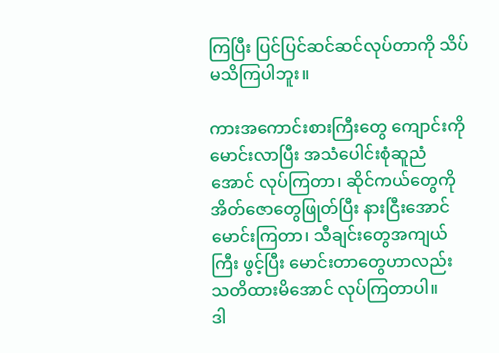ကြပြီး ပြင်ပြင်ဆင်ဆင်လုပ်တာကို သိပ်မသိကြပါဘူး။

ကားအကောင်းစားကြီးတွေ ကျောင်းကိုမောင်းလာပြီး အသံပေါင်းစုံဆူညံအောင် လုပ်ကြတာ၊ ဆိုင်ကယ်တွေကို အိတ်ဇောတွေဖြုတ်ပြီး နားငြီးအောင် မောင်းကြတာ၊ သီချင်းတွေအကျယ်ကြီး ဖွင့်ပြီး မောင်းတာတွေဟာလည်း သတိထားမိအောင် လုပ်ကြတာပါ။
ဒါ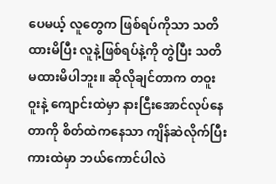ပေမယ့် လူတွေက ဖြစ်ရပ်ကိုသာ သတိထားမိပြီး လူနဲ့ဖြစ်ရပ်နဲ့ကို တွဲပြီး သတိမထားမိပါဘူး။ ဆိုလိုချင်တာက တဝူးဝူးနဲ့ ကျောင်းထဲမှာ နားငြီးအောင်လုပ်နေတာကို စိတ်ထဲကနေသာ ကျိန်ဆဲလိုက်ပြီး ကားထဲမှာ ဘယ်ကောင်ပါလဲ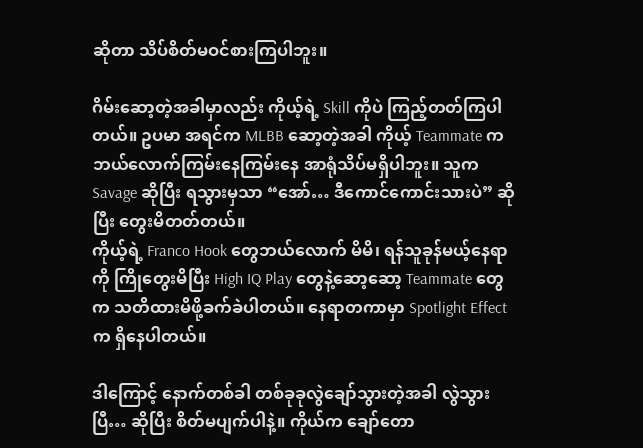ဆိုတာ သိပ်စိတ်မဝင်စားကြပါဘူး။

ဂိမ်းဆော့တဲ့အခါမှာလည်း ကိုယ့်ရဲ့ Skill ကိုပဲ ကြည့်တတ်ကြပါတယ်။ ဥပမာ အရင်က MLBB ဆော့တဲ့အခါ ကိုယ့် Teammate က ဘယ်လောက်ကြမ်းနေကြမ်းနေ အာရုံသိပ်မရှိပါဘူး။ သူက Savage ဆိုပြီး ရသွားမှသာ “အော်… ဒီကောင်ကောင်းသားပဲ” ဆိုပြီး တွေးမိတတ်တယ်။
ကိုယ့်ရဲ့ Franco Hook တွေဘယ်လောက် မိမိ၊ ရန်သူခုန်မယ့်နေရာကို ကြိုတွေးမိပြီး High IQ Play တွေနဲ့ဆော့ဆော့ Teammate တွေက သတိထားမိဖို့ခက်ခဲပါတယ်။ နေရာတကာမှာ Spotlight Effect က ရှိနေပါတယ်။

ဒါကြောင့် နောက်တစ်ခါ တစ်ခုခုလွဲချော်သွားတဲ့အခါ လွဲသွားပြီ… ဆိုပြီး စိတ်မပျက်ပါနဲ့။ ကိုယ်က ချော်တော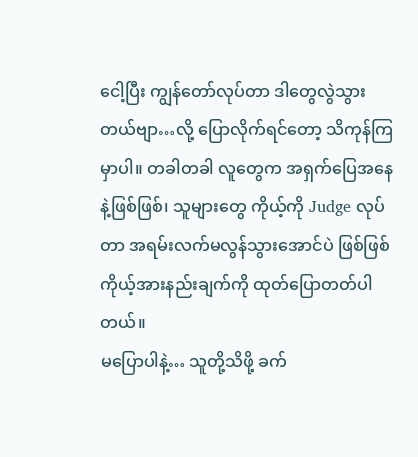ငေါ့ပြီး ကျွန်တော်လုပ်တာ ဒါတွေလွဲသွားတယ်ဗျာ…လို့ ပြောလိုက်ရင်တော့ သိကုန်ကြမှာပါ။ တခါတခါ လူတွေက အရှက်ပြေအနေနဲ့ဖြစ်ဖြစ်၊ သူများတွေ ကိုယ့်ကို Judge လုပ်တာ အရမ်းလက်မလွန်သွားအောင်ပဲ ဖြစ်ဖြစ် ကိုယ့်အားနည်းချက်ကို ထုတ်ပြောတတ်ပါတယ်။
မပြောပါနဲ့… သူတို့သိဖို့ ခက်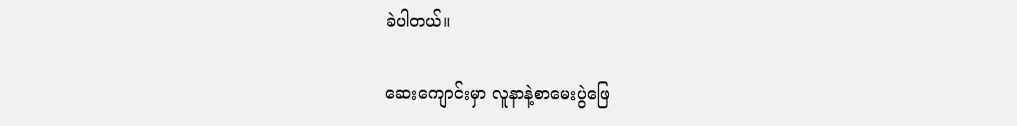ခဲပါတယ်။

ဆေးကျောင်းမှာ လူနာနဲ့စာမေးပွဲဖြေ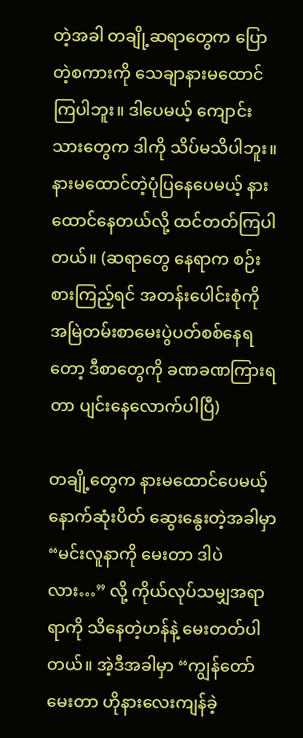တဲ့အခါ တချို့ဆရာတွေက ပြောတဲ့စကားကို သေချာနားမထောင်ကြပါဘူး။ ဒါပေမယ့် ကျောင်းသားတွေက ဒါကို သိပ်မသိပါဘူး။ နားမထောင်တဲ့ပုံပြနေပေမယ့် နားထောင်နေတယ်လို့ ထင်တတ်ကြပါတယ်။ (ဆရာတွေ နေရာက စဉ်းစားကြည့်ရင် အတန်းပေါင်းစုံကို အမြဲတမ်းစာမေးပွဲပတ်စစ်နေရတော့ ဒီစာတွေကို ခဏခဏကြားရတာ ပျင်းနေလောက်ပါပြီ)

တချို့တွေက နားမထောင်ပေမယ့် နောက်ဆုံးပိတ် ဆွေးနွေးတဲ့အခါမှာ “မင်းလူနာကို မေးတာ ဒါပဲလား…” လို့ ကိုယ်လုပ်သမျှအရာရာကို သိနေတဲ့ဟန်နဲ့ မေးတတ်ပါတယ်။ အဲ့ဒီအခါမှာ “ကျွန်တော်မေးတာ ဟိုနားလေးကျန်ခဲ့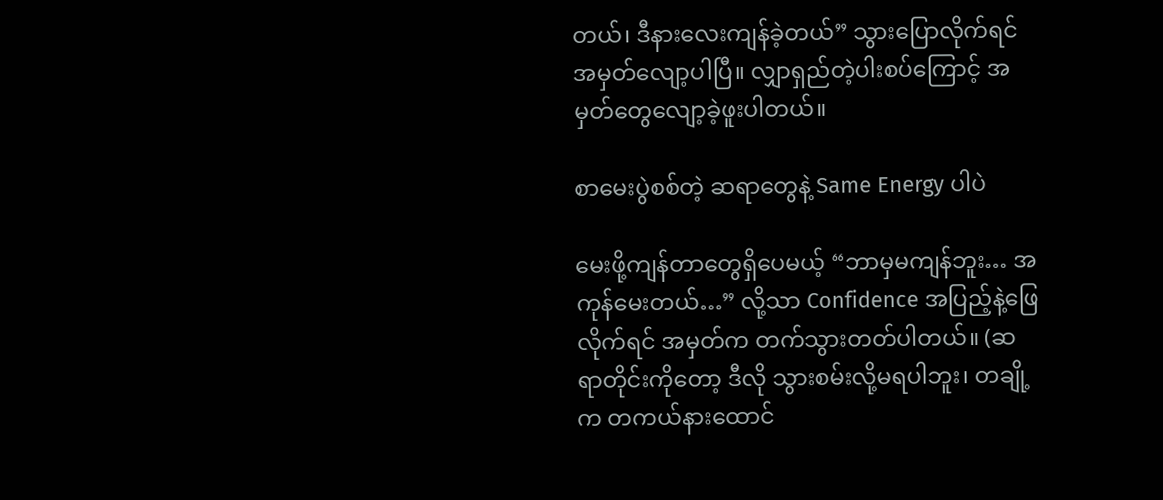တယ်၊ ဒီနားလေးကျန်ခဲ့တယ်” သွားပြောလိုက်ရင် အမှတ်လျော့ပါပြီ။ လျှာရှည်တဲ့ပါးစပ်ကြောင့် အမှတ်တွေလျော့ခဲ့ဖူးပါတယ်။

စာမေးပွဲစစ်တဲ့ ဆရာတွေနဲ့ Same Energy ပါပဲ

မေးဖို့ကျန်တာတွေရှိပေမယ့် “ဘာမှမကျန်ဘူး… အကုန်မေးတယ်…” လို့သာ Confidence အပြည့်နဲ့ဖြေလိုက်ရင် အမှတ်က တက်သွားတတ်ပါတယ်။ (ဆရာတိုင်းကိုတော့ ဒီလို သွားစမ်းလို့မရပါဘူး၊ တချို့က တကယ်နားထောင်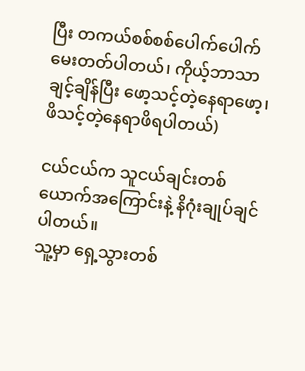ပြီး တကယ်စစ်စစ်ပေါက်ပေါက် မေးတတ်ပါတယ်၊ ကိုယ့်ဘာသာချင့်ချိန်ပြီး ဖော့သင့်တဲ့နေရာဖော့၊ ဖိသင့်တဲ့နေရာဖိရပါတယ်)

ငယ်ငယ်က သူငယ်ချင်းတစ်ယောက်အကြောင်းနဲ့ နိဂုံးချုပ်ချင်ပါတယ်။
သူ့မှာ ရှေ့သွားတစ်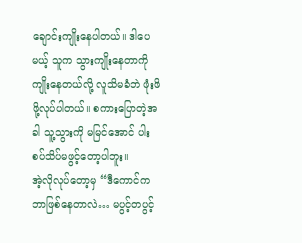ချောင်းကျိုးနေပါတယ်။ ဒါပေမယ့် သူက သွားကျိုးနေတာကို ကျိုးနေတယ်လို့ လူသိမခံဘဲ ဖုံးဖိဖို့လုပ်ပါတယ်။ စကားပြောတဲ့အခါ သူ့သွားကို မမြင်အောင် ပါးစပ်သိပ်မဖွင့်တော့ပါဘူး။
အဲ့လိုလုပ်တော့မှ “ဒီကောင်က ဘာဖြစ်နေတာလဲ… မပွင့်တပွင့်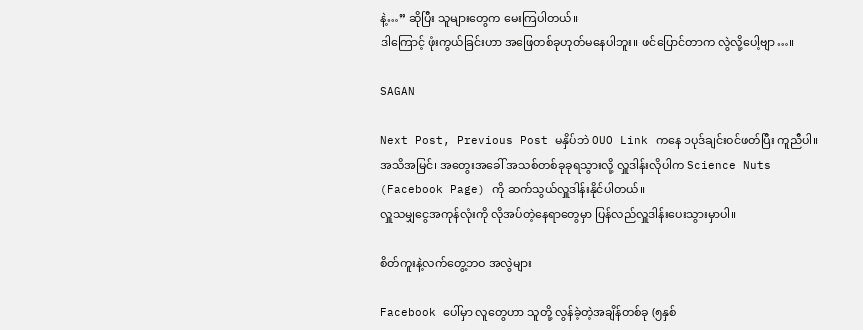နဲ့…” ဆိုပြီး သူများတွေက မေးကြပါတယ်။
ဒါကြောင့် ဖုံးကွယ်ခြင်းဟာ အဖြေတစ်ခုဟုတ်မနေပါဘူး။ ဖင်ပြောင်တာက လွဲလို့ပေါ့ဗျာ…။

SAGAN

Next Post, Previous Post မနှိပ်ဘဲ OUO Link ကနေ ၁ပုဒ်ချင်းဝင်ဖတ်ပြီး ကူညီပါ။
အသိအမြင်၊ အတွေးအခေါ် အသစ်တစ်ခုခုရသွားလို့ လှူဒါန်းလိုပါက Science Nuts (Facebook Page) ကို ဆက်သွယ်လှူဒါန်းနိုင်ပါတယ်။
လှူသမျှငွေအကုန်လုံးကို လိုအပ်တဲ့နေရာတွေမှာ ပြန်လည်လှူဒါန်းပေးသွားမှာပါ။

စိတ်ကူးနဲ့လက်တွေ့ဘဝ အလွဲများ

Facebook ပေါ်မှာ လူတွေဟာ သူတို့ လွန်ခဲ့တဲ့အချိန်တစ်ခု (၅နှစ်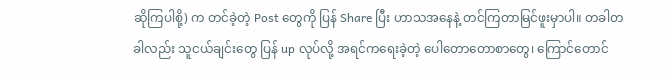ဆိုကြပါစို့) က တင်ခဲ့တဲ့ Post တွေကို ပြန် Share ပြီး ဟာသအနေနဲ့ တင်ကြတာမြင်ဖူးမှာပါ။ တခါတခါလည်း သူငယ်ချင်းတွေ ပြန် up လုပ်လို့ အရင်ကရေးခဲ့တဲ့ ပေါတောတောစာတွေ၊ ကြောင်တောင်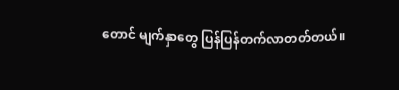တောင် မျက်နှာတွေ ပြန်ပြန်တက်လာတတ်တယ်။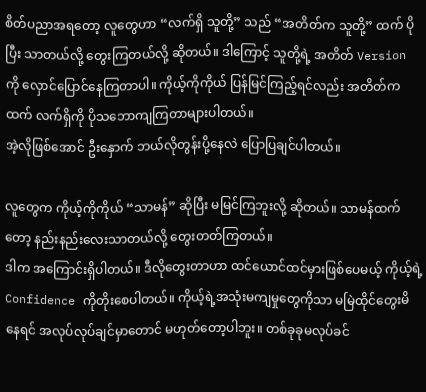စိတ်ပညာအရတော့ လူတွေဟာ “လက်ရှိ သူတို့” သည် “အတိတ်က သူတို့” ထက် ပိုပြီး သာတယ်လို့ တွေးကြတယ်လို့ ဆိုတယ်။ ဒါကြောင့် သူတို့ရဲ့ အတိတ် Version ကို လှောင်ပြောင်နေကြတာပါ။ ကိုယ့်ကိုကိုယ် ပြန်မြင်ကြည့်ရင်လည်း အတိတ်ကထက် လက်ရှိကို ပိုသဘောကျကြတာများပါတယ်။
အဲ့လိုဖြစ်အောင် ဦးနှောက် ဘယ်လိုတွန်းပို့နေလဲ ပြောပြချင်ပါတယ်။

လူတွေက ကိုယ့်ကိုကိုယ် “သာမန်” ဆိုပြီး မမြင်ကြဘူးလို့ ဆိုတယ်။ သာမန်ထက်တော့ နည်းနည်းလေးသာတယ်လို့ တွေးတတ်ကြတယ်။
ဒါက အကြောင်းရှိပါတယ်။ ဒီလိုတွေးတာဟာ ထင်ယောင်ထင်မှားဖြစ်ပေမယ့် ကိုယ့်ရဲ့ Confidence ကိုတိုးစေပါတယ်။ ကိုယ့်ရဲ့အသုံးမကျမှုတွေကိုသာ မမြဲထိုင်တွေးမိနေရင် အလုပ်လုပ်ချင်မှာတောင် မဟုတ်တော့ပါဘူး။ တစ်ခုခုမလုပ်ခင်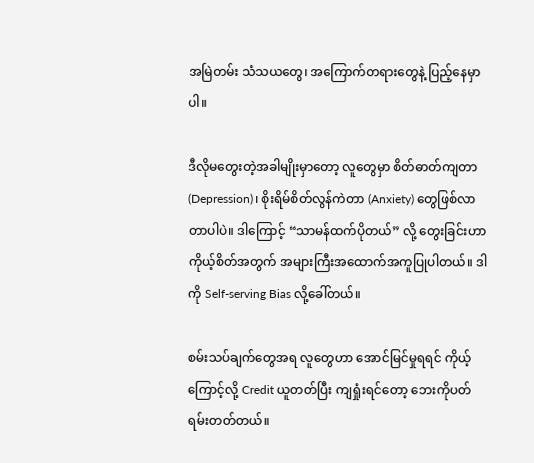အမြဲတမ်း သံသယတွေ၊ အကြောက်တရားတွေနဲ့ ပြည့်နေမှာပါ။

ဒီလိုမတွေးတဲ့အခါမျိုးမှာတော့ လူတွေမှာ စိတ်ဓာတ်ကျတာ (Depression)၊ စိုးရိမ်စိတ်လွန်ကဲတာ (Anxiety) တွေဖြစ်လာတာပါပဲ။ ဒါကြောင့် “သာမန်ထက်ပိုတယ်” လို့ တွေးခြင်းဟာ ကိုယ့်စိတ်အတွက် အများကြီးအထောက်အကူပြုပါတယ်။ ဒါကို Self-serving Bias လို့ခေါ်တယ်။

စမ်းသပ်ချက်တွေအရ လူတွေဟာ အောင်မြင်မှုရရင် ကိုယ့်ကြောင့်လို့ Credit ယူတတ်ပြီး ကျရှုံးရင်တော့ ဘေးကိုပတ်ရမ်းတတ်တယ်။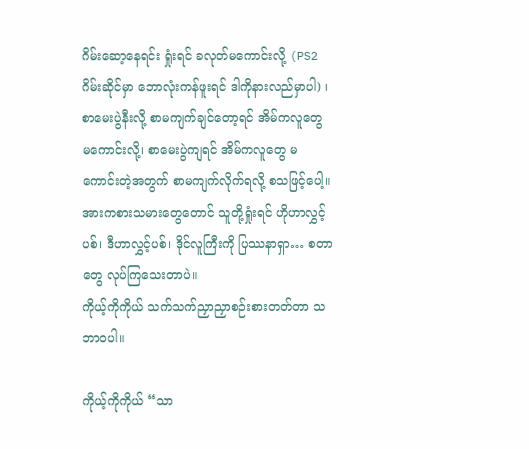ဂိမ်းဆော့နေရင်း ရှုံးရင် ခလုတ်မကောင်းလို့ (PS2 ဂိမ်းဆိုင်မှာ ဘောလုံးကန်ဖူးရင် ဒါကိုနားလည်မှာပါ) ၊ စာမေးပွဲနီးလို့ စာမကျက်ချင်တော့ရင် အိမ်ကလူတွေ မကောင်းလို့၊ စာမေးပွဲကျရင် အိမ်ကလူတွေ မကောင်းတဲ့အတွက် စာမကျက်လိုက်ရလို့ စသဖြင့်ပေါ့။
အားကစားသမားတွေတောင် သူတို့ရှုံးရင် ဟိုဟာလွှင့်ပစ်၊ ဒီဟာလွှင့်ပစ်၊ ဒိုင်လူကြီးကို ပြဿနာရှာ… စတာတွေ လုပ်ကြသေးတာပဲ။
ကိုယ့်ကိုကိုယ် သက်သက်ညှာညှာစဉ်းစားတတ်တာ သဘာဝပါ။

ကိုယ့်ကိုကိုယ် “သာ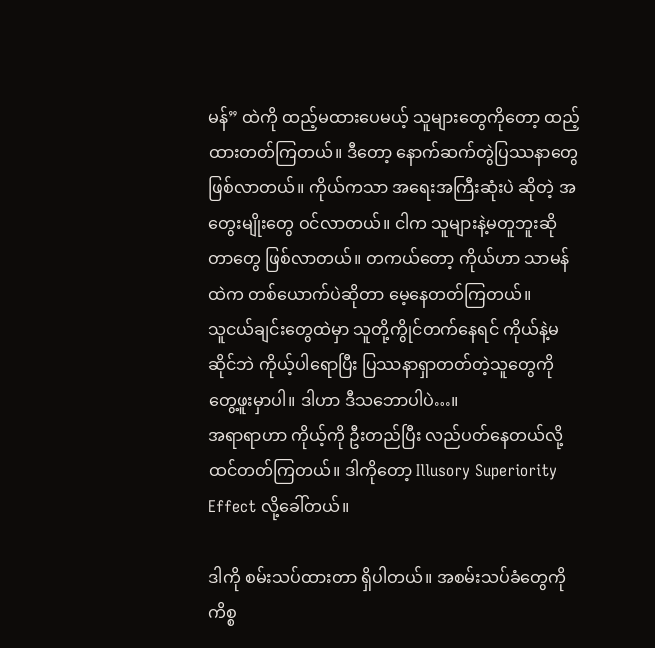မန်” ထဲကို ထည့်မထားပေမယ့် သူများတွေကိုတော့ ထည့်ထားတတ်ကြတယ်။ ဒီတော့ နောက်ဆက်တွဲပြဿနာတွေ ဖြစ်လာတယ်။ ကိုယ်ကသာ အရေးအကြီးဆုံးပဲ ဆိုတဲ့ အတွေးမျိုးတွေ ဝင်လာတယ်။ ငါက သူများနဲ့မတူဘူးဆိုတာတွေ ဖြစ်လာတယ်။ တကယ်တော့ ကိုယ်ဟာ သာမန်ထဲက တစ်ယောက်ပဲဆိုတာ မေ့နေတတ်ကြတယ်။
သူငယ်ချင်းတွေထဲမှာ သူတို့ကွိုင်တက်နေရင် ကိုယ်နဲ့မဆိုင်ဘဲ ကိုယ့်ပါရောပြီး ပြဿနာရှာတတ်တဲ့သူတွေကို တွေ့ဖူးမှာပါ။ ဒါဟာ ဒီသဘောပါပဲ…။
အရာရာဟာ ကိုယ့်ကို ဦးတည်ပြီး လည်ပတ်နေတယ်လို့ထင်တတ်ကြတယ်။ ဒါကိုတော့ Illusory Superiority Effect လို့ခေါ်တယ်။

ဒါကို စမ်းသပ်ထားတာ ရှိပါတယ်။ အစမ်းသပ်ခံတွေကို ကိစ္စ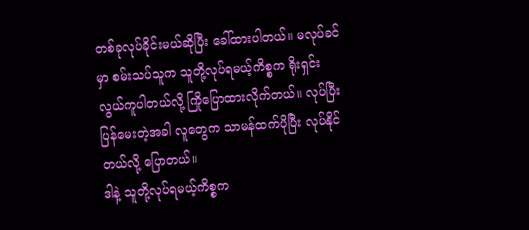တစ်ခုလုပ်ခိုင်းမယ်ဆိုပြီး ခေါ်ထားပါတယ်။ မလုပ်ခင်မှာ စမ်းသပ်သူက သူတို့လုပ်ရမယ့်ကိစ္စက ရိုးရှင်းလွယ်ကူပါတယ်လို့ ကြိုပြောထားလိုက်တယ်။ လုပ်ပြီး ပြန်မေးတဲ့အခါ လူတွေက သာမန်ထက်ပိုပြီး လုပ်နိုင်တယ်လို့ ပြောတယ်။
ဒါနဲ့ သူတို့လုပ်ရမယ့်ကိစ္စက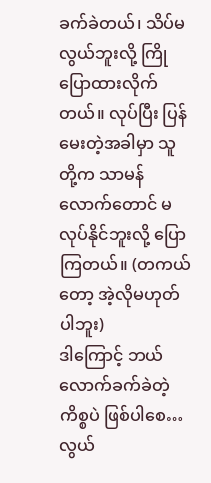ခက်ခဲတယ်၊ သိပ်မလွယ်ဘူးလို့ ကြိုပြောထားလိုက်တယ်။ လုပ်ပြီး ပြန်မေးတဲ့အခါမှာ သူတို့က သာမန်လောက်တောင် မလုပ်နိုင်ဘူးလို့ ပြောကြတယ်။ (တကယ်တော့ အဲ့လိုမဟုတ်ပါဘူး)
ဒါကြောင့် ဘယ်လောက်ခက်ခဲတဲ့ကိစ္စပဲ ဖြစ်ပါစေ… လွယ်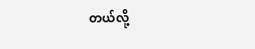တယ်လို့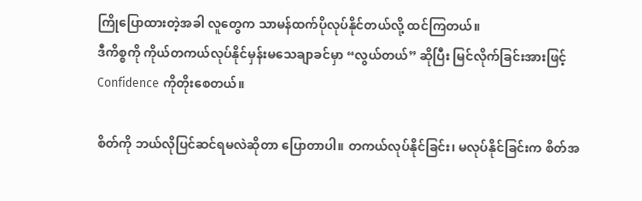ကြိုပြောထားတဲ့အခါ လူတွေက သာမန်ထက်ပိုလုပ်နိုင်တယ်လို့ ထင်ကြတယ်။
ဒီကိစ္စကို ကိုယ်တကယ်လုပ်နိုင်မှန်းမသေချာခင်မှာ “လွယ်တယ်” ဆိုပြီး မြင်လိုက်ခြင်းအားဖြင့် Confidence ကိုတိုးစေတယ်။

စိတ်ကို ဘယ်လိုပြင်ဆင်ရမလဲဆိုတာ ပြောတာပါ။ တကယ်လုပ်နိုင်ခြင်း၊ မလုပ်နိုင်ခြင်းက စိတ်အ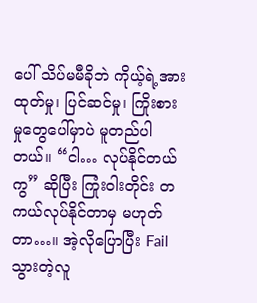ပေါ် သိပ်မမီခိုဘဲ ကိုယ့်ရဲ့အားထုတ်မှု၊ ပြင်ဆင်မှု၊ ကြိုးစားမှုတွေပေါ်မှာပဲ မူတည်ပါတယ်။ “ငါ… လုပ်နိုင်တယ်ကွ” ဆိုပြီး ကြုံးဝါးတိုင်း တကယ်လုပ်နိုင်တာမှ မဟုတ်တာ…။ အဲ့လိုပြောပြီး Fail သွားတဲ့လူ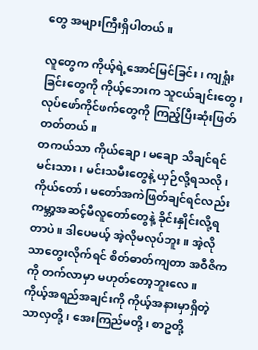တွေ အများကြီးရှိပါတယ်။

လူတွေက ကိုယ့်ရဲ့အောင်မြင်ခြင်း၊ ကျရှုံးခြင်းတွေကို ကိုယ့်ဘေးက သူငယ်ချင်းတွေ၊ လုပ်ဖော်ကိုင်ဖက်တွေကို ကြည့်ပြီးဆုံးဖြတ်တတ်တယ်။
တကယ်သာ ကိုယ်ချော၊ မချော သိချင်ရင် မင်းသား၊ မင်းသမီးတွေနဲ့ ယှဉ်လို့ရသလို၊ ကိုယ်တော်၊ မတော်အကဲဖြတ်ချင်ရင်လည်း ကမ္ဘာ့အဆင့်မီလူတော်တွေနဲ့ ခိုင်းနှိုင်းလို့ရတာပဲ။ ဒါပေမယ့် အဲ့လိုမလုပ်ဘူး။ အဲ့လိုသာတွေးလိုက်ရင် စိတ်ဓာတ်ကျတာ အဝီဇိကကို တက်လာမှာ မဟုတ်တော့ဘူးလေ။
ကိုယ့်အရည်အချင်းကို ကိုယ့်အနားမှာရှိတဲ့ သာလှတို့၊ အေးကြည်မတို့၊ စာဥတို့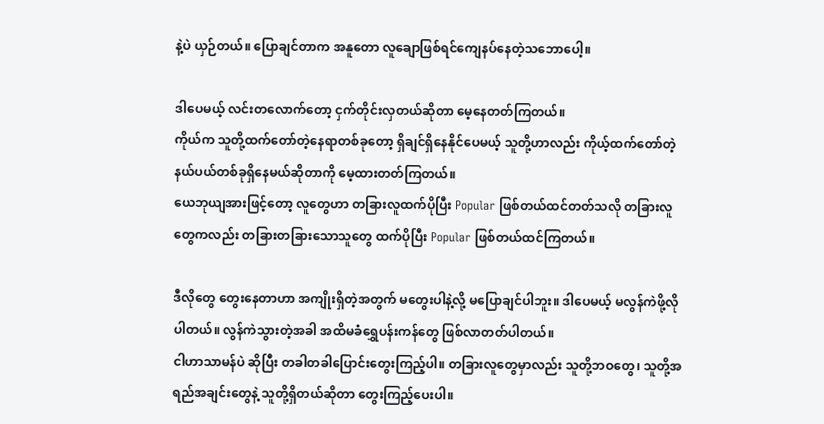နဲ့ပဲ ယှဉ်တယ်။ ပြောချင်တာက အနူတော လူချောဖြစ်ရင်ကျေနပ်နေတဲ့သဘောပေါ့။

ဒါပေမယ့် လင်းတလောက်တော့ ငှက်တိုင်းလှတယ်ဆိုတာ မေ့နေတတ်ကြတယ်။
ကိုယ်က သူတို့ထက်တော်တဲ့နေရာတစ်ခုတော့ ရှိချင်ရှိနေနိုင်ပေမယ့် သူတို့ဟာလည်း ကိုယ့်ထက်တော်တဲ့ နယ်ပယ်တစ်ခုရှိနေမယ်ဆိုတာကို မေ့ထားတတ်ကြတယ်။
ယေဘုယျအားဖြင့်တော့ လူတွေဟာ တခြားလူထက်ပိုပြီး Popular ဖြစ်တယ်ထင်တတ်သလို တခြားလူတွေကလည်း တခြားတခြားသောသူတွေ ထက်ပိုပြီး Popular ဖြစ်တယ်ထင်ကြတယ်။

ဒီလိုတွေ တွေးနေတာဟာ အကျိုးရှိတဲ့အတွက် မတွေးပါနဲ့လို့ မပြောချင်ပါဘူး။ ဒါပေမယ့် မလွန်ကဲဖို့လိုပါတယ်။ လွန်ကဲသွားတဲ့အခါ အထိမခံရွှေပန်းကန်တွေ ဖြစ်လာတတ်ပါတယ်။
ငါဟာသာမန်ပဲ ဆိုပြီး တခါတခါပြောင်းတွေးကြည့်ပါ။ တခြားလူတွေမှာလည်း သူတို့ဘဝတွေ၊ သူတို့အရည်အချင်းတွေနဲ့ သူတို့ရှိတယ်ဆိုတာ တွေးကြည့်ပေးပါ။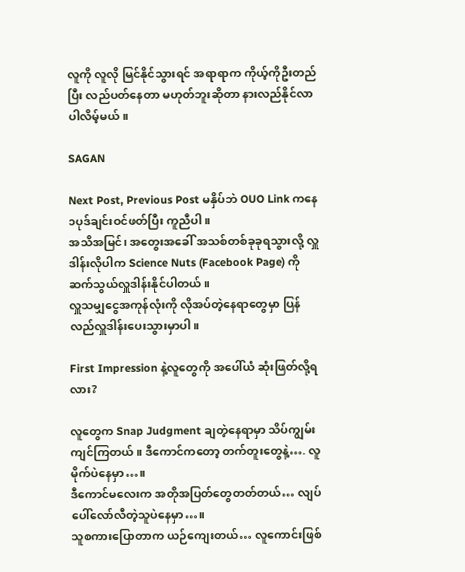လူကို လူလို မြင်နိုင်သွားရင် အရာရာက ကိုယ့်ကိုဦးတည်ပြီး လည်ပတ်နေတာ မဟုတ်ဘူးဆိုတာ နားလည်နိုင်လာပါလိမ့်မယ်။

SAGAN

Next Post, Previous Post မနှိပ်ဘဲ OUO Link ကနေ ၁ပုဒ်ချင်းဝင်ဖတ်ပြီး ကူညီပါ။
အသိအမြင်၊ အတွေးအခေါ် အသစ်တစ်ခုခုရသွားလို့ လှူဒါန်းလိုပါက Science Nuts (Facebook Page) ကို ဆက်သွယ်လှူဒါန်းနိုင်ပါတယ်။
လှူသမျှငွေအကုန်လုံးကို လိုအပ်တဲ့နေရာတွေမှာ ပြန်လည်လှူဒါန်းပေးသွားမှာပါ။

First Impression နဲ့လူတွေကို အပေါ်ယံ ဆုံးဖြတ်လို့ရလား?

လူတွေက Snap Judgment ချတဲ့နေရာမှာ သိပ်ကျွမ်းကျင်ကြတယ်။ ဒီကောင်ကတော့ တက်တူးတွေနဲ့…. လူမိုက်ပဲနေမှာ…။
ဒီကောင်မလေးက အတိုအပြတ်တွေတတ်တယ်… လျပ်ပေါ်လော်လီတဲ့သူပဲနေမှာ…။
သူစကားပြောတာက ယဉ်ကျေးတယ်… လူကောင်းဖြစ်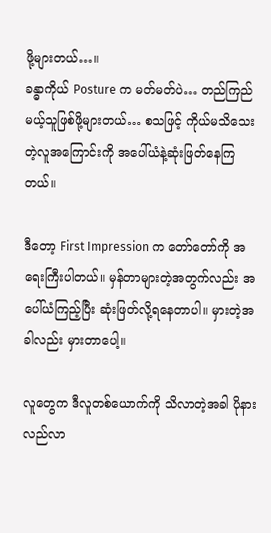ဖို့များတယ်…။
ခန္ဓာကိုယ် Posture က မတ်မတ်ပဲ… တည်ကြည်မယ့်သူဖြစ်ဖို့များတယ်… စသဖြင့် ကိုယ်မသိသေးတဲ့လူအကြောင်းကို အပေါ်ယံနဲ့ဆုံးဖြတ်နေကြတယ်။

ဒီတော့ First Impression က တော်တော်ကို အရေးကြီးပါတယ်။ မှန်တာများတဲ့အတွက်လည်း အပေါ်ယံကြည့်ပြီး ဆုံးဖြတ်လို့ရနေတာပါ။ မှားတဲ့အခါလည်း မှားတာပေါ့။

လူတွေက ဒီလူတစ်ယောက်ကို သိလာတဲ့အခါ ပိုနားလည်လာ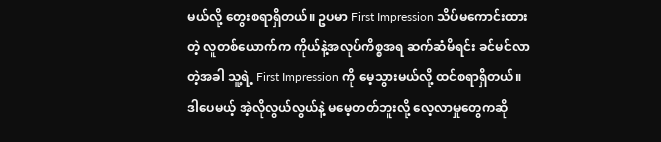မယ်လို့ တွေးစရာရှိတယ်။ ဥပမာ First Impression သိပ်မကောင်းထားတဲ့ လူတစ်ယောက်က ကိုယ်နဲ့အလုပ်ကိစ္စအရ ဆက်ဆံမိရင်း ခင်မင်လာတဲ့အခါ သူ့ရဲ့ First Impression ကို မေ့သွားမယ်လို့ ထင်စရာရှိတယ်။
ဒါပေမယ့် အဲ့လိုလွယ်လွယ်နဲ့ မမေ့တတ်ဘူးလို့ လေ့လာမှုတွေကဆို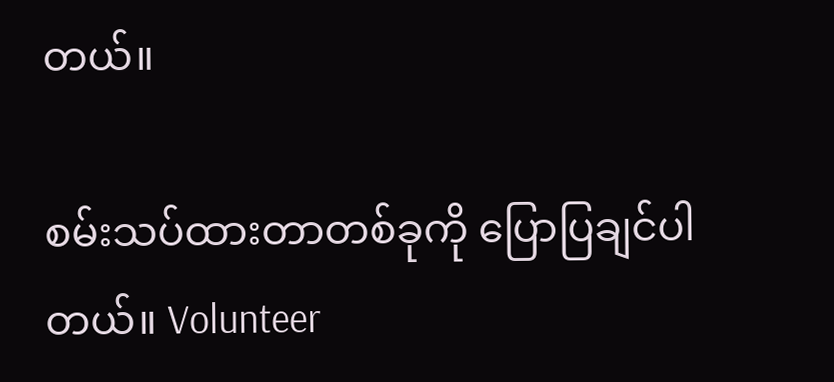တယ်။

စမ်းသပ်ထားတာတစ်ခုကို ပြောပြချင်ပါတယ်။ Volunteer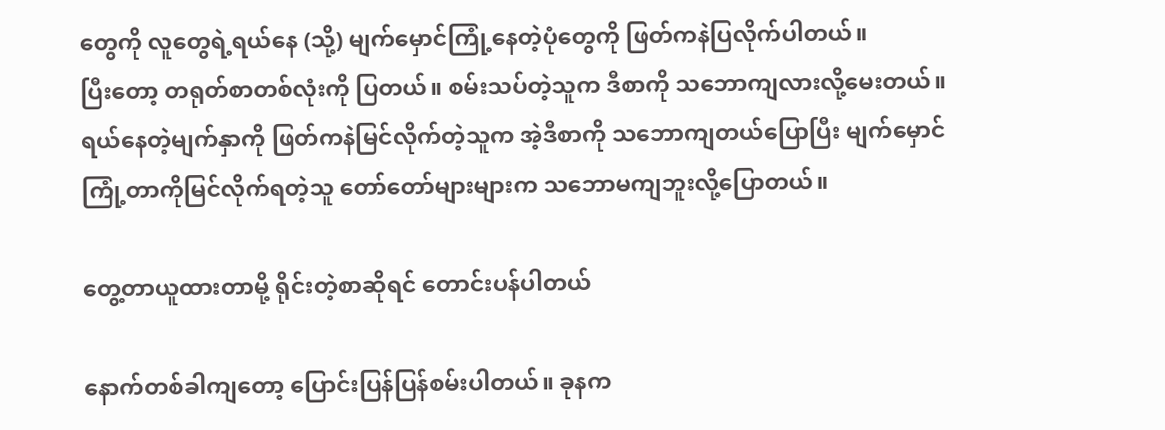တွေကို လူတွေရဲ့ရယ်နေ (သို့) မျက်မှောင်ကြုံ့နေတဲ့ပုံတွေကို ဖြတ်ကနဲပြလိုက်ပါတယ်။
ပြီးတော့ တရုတ်စာတစ်လုံးကို ပြတယ်။ စမ်းသပ်တဲ့သူက ဒီစာကို သဘောကျလားလို့မေးတယ်။ ရယ်နေတဲ့မျက်နှာကို ဖြတ်ကနဲမြင်လိုက်တဲ့သူက အဲ့ဒီစာကို သဘောကျတယ်ပြောပြီး မျက်မှောင်ကြုံ့တာကိုမြင်လိုက်ရတဲ့သူ တော်တော်များများက သဘောမကျဘူးလို့ပြောတယ်။

တွေ့တာယူထားတာမို့ ရိုင်းတဲ့စာဆိုရင် တောင်းပန်ပါတယ်

နောက်တစ်ခါကျတော့ ပြောင်းပြန်ပြန်စမ်းပါတယ်။ ခုနက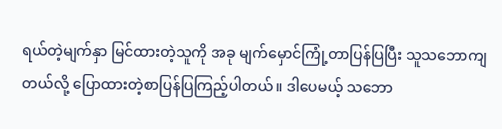ရယ်တဲ့မျက်နှာ မြင်ထားတဲ့သူကို အခု မျက်မှောင်ကြုံ့တာပြန်ပြပြီး သူသဘောကျတယ်လို့ ပြောထားတဲ့စာပြန်ပြကြည့်ပါတယ်။ ဒါပေမယ့် သဘော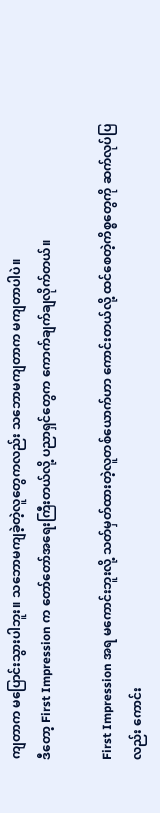ကျတာက မပြောင်းသွားပါဘူး။ သဘောမကျခဲ့တဲ့လူတွေကလည်း သဘောမကျတာက မကျတာပါပဲ။
ဒီတော့ First Impression က တော်တော်အရေးကြီးတယ်လို့ ပညာရှင်တွေက ကောက်ချက်ချလိုက်တယ်။

First Impression အရ မကောင်းဘူးလို့ သတ်မှတ်ထားတဲ့လူတစ်ယောက်ဟာ ကောင်းတယ်လို့ ထင်စေတဲ့ကိစ္စတွေကို ဆက်လုပ်ပြလည်း ကောင်း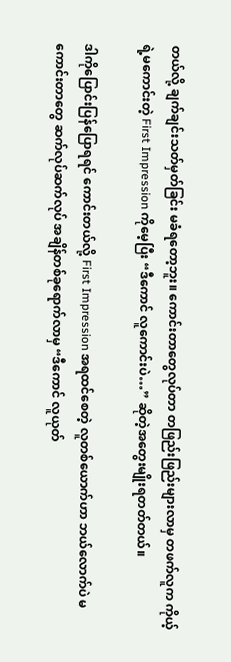တယ်လို့ ချက်ချင်းသတ်မှတ်ခြင်း မခံရတော့ဘူး။ ကောင်းတာတွေလုပ်တာ တဖြည်းဖြည်းများလာမှ တဖက်လူက ကိုယ့်ရဲ့မကောင်းတဲ့ First Impression ကိုမေ့ပြီး “ဒီကောင် လူကောင်းပဲ…” ဆိုတဲ့အတွေးမျိုးရတတ်တယ်။

ဒါကိုပြောင်းပြန်ပြောရရင် ကောင်းတယ်လို့ First Impression အရထင်စေတဲ့ လူတစ်ယောက်ဟာ ဘယ်လောက်ပဲ မကောင်းတာတွေ ဆက်လုပ်ဆက်လုပ် အချိန်တစ်ခုရောက်လာမှ “ဒီကောင် လူယုတ်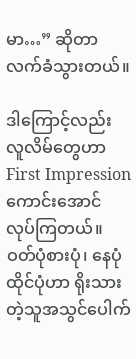မာ…” ဆိုတာ လက်ခံသွားတယ်။

ဒါကြောင့်လည်း လူလိမ်တွေဟာ First Impression ကောင်းအောင် လုပ်ကြတယ်။ ဝတ်ပုံစားပုံ၊ နေပုံထိုင်ပုံဟာ ရိုးသားတဲ့သူအသွင်ပေါက်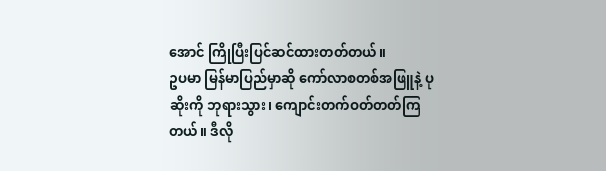အောင် ကြိုပြီးပြင်ဆင်ထားတတ်တယ်။
ဥပမာ မြန်မာပြည်မှာဆို ကော်လာစတစ်အဖြူနဲ့ ပုဆိုးကို ဘုရားသွား၊ ကျောင်းတက်ဝတ်တတ်ကြတယ်။ ဒီလို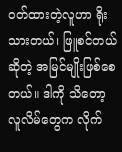ဝတ်ထားတဲ့လူဟာ ရိုးသားတယ်၊ ဖြူစင်တယ်ဆိုတဲ့ အမြင်မျိုးဖြစ်စေတယ်။ ဒါကို သိတော့ လူလိမ်တွေက လိုက်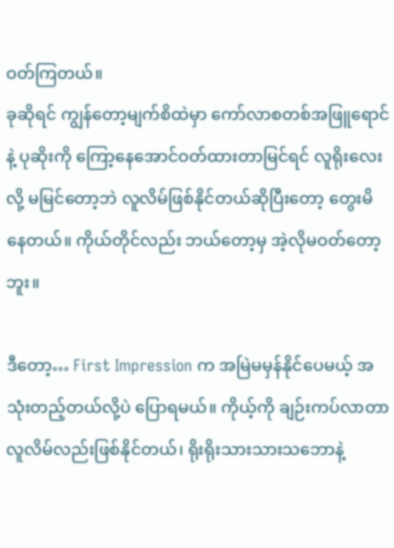ဝတ်ကြတယ်။
ခုဆိုရင် ကျွန်တော့မျက်စိထဲမှာ ကော်လာစတစ်အဖြူရောင်နဲ့ ပုဆိုးကို ကြော့နေအောင်ဝတ်ထားတာမြင်ရင် လူရိုးလေးလို့ မမြင်တော့ဘဲ လူလိမ်ဖြစ်နိုင်တယ်ဆိုပြီးတော့ တွေးမိနေတယ်။ ကိုယ်တိုင်လည်း ဘယ်တော့မှ အဲ့လိုမဝတ်တော့ဘူး။

ဒီတော့… First Impression က အမြဲမမှန်နိုင်ပေမယ့် အသုံးတည့်တယ်လို့ပဲ ပြောရမယ်။ ကိုယ့်ကို ချဉ်းကပ်လာတာ လူလိမ်လည်းဖြစ်နိုင်တယ်၊ ရိုးရိုးသားသားသဘောနဲ့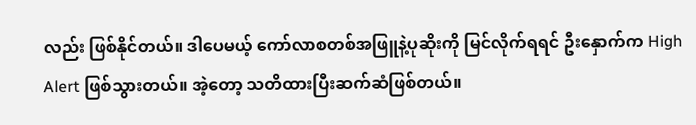လည်း ဖြစ်နိုင်တယ်။ ဒါပေမယ့် ကော်လာစတစ်အဖြူနဲ့ပုဆိုးကို မြင်လိုက်ရရင် ဦးနှောက်က High Alert ဖြစ်သွားတယ်။ အဲ့တော့ သတိထားပြီးဆက်ဆံဖြစ်တယ်။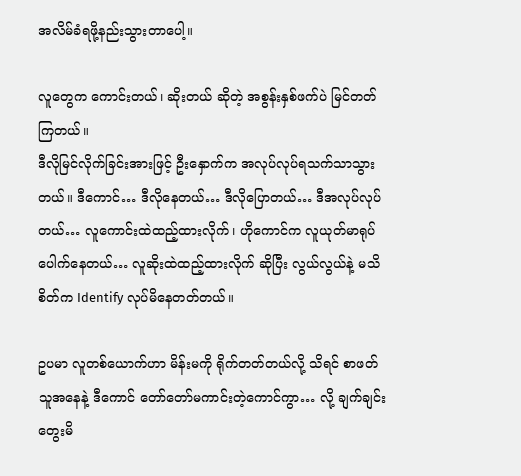အလိမ်ခံရဖို့နည်းသွားတာပေါ့။

လူတွေက ကောင်းတယ်၊ ဆိုးတယ် ဆိုတဲ့ အစွန်းနှစ်ဖက်ပဲ မြင်တတ်ကြတယ်။
ဒီလိုမြင်လိုက်ခြင်းအားဖြင့် ဦးနှောက်က အလုပ်လုပ်ရသက်သာသွားတယ်။ ဒီကောင်… ဒီလိုနေတယ်… ဒီလိုပြောတယ်… ဒီအလုပ်လုပ်တယ်… လူကောင်းထဲထည့်ထားလိုက်၊ ဟိုကောင်က လူယုတ်မာရုပ်ပေါက်နေတယ်… လူဆိုးထဲထည့်ထားလိုက် ဆိုပြီး လွယ်လွယ်နဲ့ မသိစိတ်က Identify လုပ်မိနေတတ်တယ်။

ဥပမာ လူတစ်ယောက်ဟာ မိန်းမကို ရိုက်တတ်တယ်လို့ သိရင် စာဖတ်သူအနေနဲ့ ဒီကောင် တော်တော်မကာင်းတဲ့ကောင်ကွာ… လို့ ချက်ချင်းတွေးမိ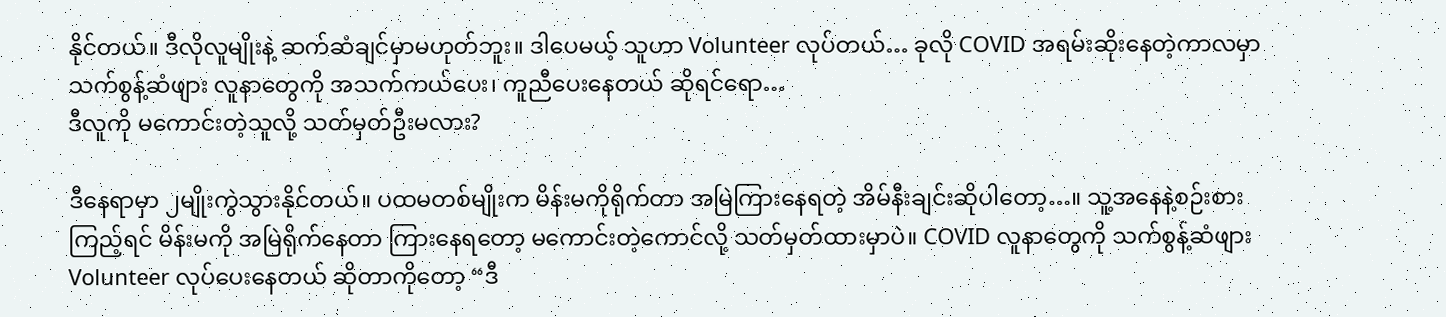နိုင်တယ်။ ဒီလိုလူမျိုးနဲ့ ဆက်ဆံချင်မှာမဟုတ်ဘူး။ ဒါပေမယ့် သူဟာ Volunteer လုပ်တယ်… ခုလို COVID အရမ်းဆိုးနေတဲ့ကာလမှာ သက်စွန့်ဆံဖျား လူနာတွေကို အသက်ကယ်ပေး၊ ကူညီပေးနေတယ် ဆိုရင်ရော…
ဒီလူကို မကောင်းတဲ့သူလို့ သတ်မှတ်ဦးမလား?

ဒီနေရာမှာ ၂မျိုးကွဲသွားနိုင်တယ်။ ပထမတစ်မျိုးက မိန်းမကိုရိုက်တာ အမြဲကြားနေရတဲ့ အိမ်နီးချင်းဆိုပါတော့…။ သူ့အနေနဲ့စဉ်းစားကြည့်ရင် မိန်းမကို အမြဲရိုက်နေတာ ကြားနေရတော့ မကောင်းတဲ့ကောင်လို့ သတ်မှတ်ထားမှာပဲ။ COVID လူနာတွေကို သက်စွန့်ဆံဖျား Volunteer လုပ်ပေးနေတယ် ဆိုတာကိုတော့ “ဒီ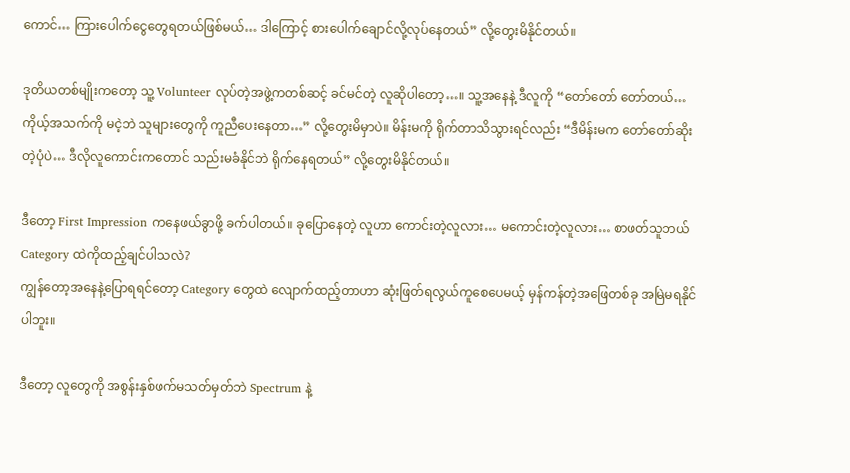ကောင်… ကြားပေါက်ငွေတွေရတယ်ဖြစ်မယ်… ဒါကြောင့် စားပေါက်ချောင်လို့လုပ်နေတယ်” လို့တွေးမိနိုင်တယ်။

ဒုတိယတစ်မျိုးကတော့ သူ့ Volunteer လုပ်တဲ့အဖွဲ့ကတစ်ဆင့် ခင်မင်တဲ့ လူဆိုပါတော့…။ သူ့အနေနဲ့ ဒီလူကို “တော်တော် တော်တယ်… ကိုယ့်အသက်ကို မငဲ့ဘဲ သူများတွေကို ကူညီပေးနေတာ…” လို့တွေးမိမှာပဲ။ မိန်းမကို ရိုက်တာသိသွားရင်လည်း “ဒီမိန်းမက တော်တော်ဆိုးတဲ့ပုံပဲ… ဒီလိုလူကောင်းကတောင် သည်းမခံနိုင်ဘဲ ရိုက်နေရတယ်” လို့တွေးမိနိုင်တယ်။

ဒီတော့ First Impression ကနေဖယ်ခွာဖို့ ခက်ပါတယ်။ ခုပြောနေတဲ့ လူဟာ ကောင်းတဲ့လူလား… မကောင်းတဲ့လူလား… စာဖတ်သူဘယ် Category ထဲကိုထည့်ချင်ပါသလဲ?
ကျွန်တော့အနေနဲ့ပြောရရင်တော့ Category တွေထဲ လျောက်ထည့်တာဟာ ဆုံးဖြတ်ရလွယ်ကူစေပေမယ့် မှန်ကန်တဲ့အဖြေတစ်ခု အမြဲမရနိုင်ပါဘူး။

ဒီတော့ လူတွေကို အစွန်းနှစ်ဖက်မသတ်မှတ်ဘဲ Spectrum နဲ့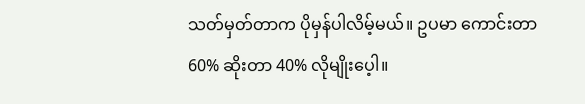သတ်မှတ်တာက ပိုမှန်ပါလိမ့်မယ်။ ဥပမာ ကောင်းတာ 60% ဆိုးတာ 40% လိုမျိုးပေ့ါ။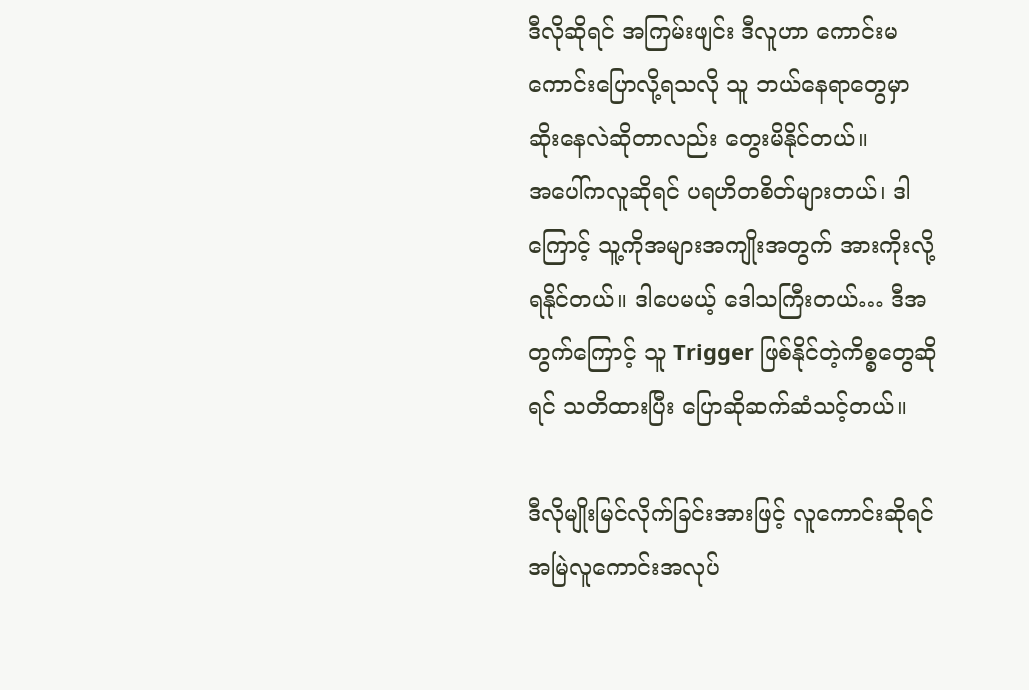ဒီလိုဆိုရင် အကြမ်းဖျင်း ဒီလူဟာ ကောင်းမကောင်းပြောလို့ရသလို သူ ဘယ်နေရာတွေမှာ ဆိုးနေလဲဆိုတာလည်း တွေးမိနိုင်တယ်။
အပေါ်ကလူဆိုရင် ပရဟိတစိတ်များတယ်၊ ဒါကြောင့် သူ့ကိုအများအကျိုးအတွက် အားကိုးလို့ရနိုင်တယ်။ ဒါပေမယ့် ဒေါသကြီးတယ်… ဒီအတွက်ကြောင့် သူ Trigger ဖြစ်နိုင်တဲ့ကိစ္စတွေဆိုရင် သတိထားပြီး ပြောဆိုဆက်ဆံသင့်တယ်။

ဒီလိုမျိုးမြင်လိုက်ခြင်းအားဖြင့် လူကောင်းဆိုရင် အမြဲလူကောင်းအလုပ်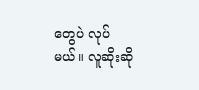တွေပဲ လုပ်မယ်။ လူဆိုးဆို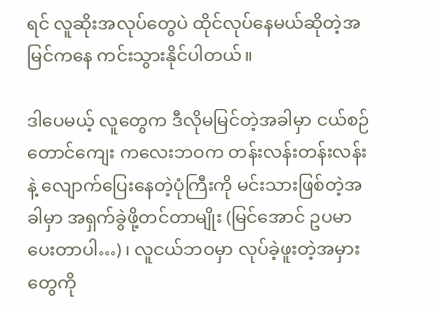ရင် လူဆိုးအလုပ်တွေပဲ ထိုင်လုပ်နေမယ်ဆိုတဲ့အမြင်ကနေ ကင်းသွားနိုင်ပါတယ်။

ဒါပေမယ့် လူတွေက ဒီလိုမမြင်တဲ့အခါမှာ ငယ်စဉ်တောင်ကျေး ကလေးဘဝက တန်းလန်းတန်းလန်းနဲ့ လျောက်ပြေးနေတဲ့ပုံကြီးကို မင်းသားဖြစ်တဲ့အခါမှာ အရှက်ခွဲဖို့တင်တာမျိုး (မြင်အောင် ဥပမာပေးတာပါ…) ၊ လူငယ်ဘဝမှာ လုပ်ခဲ့ဖူးတဲ့အမှားတွေကို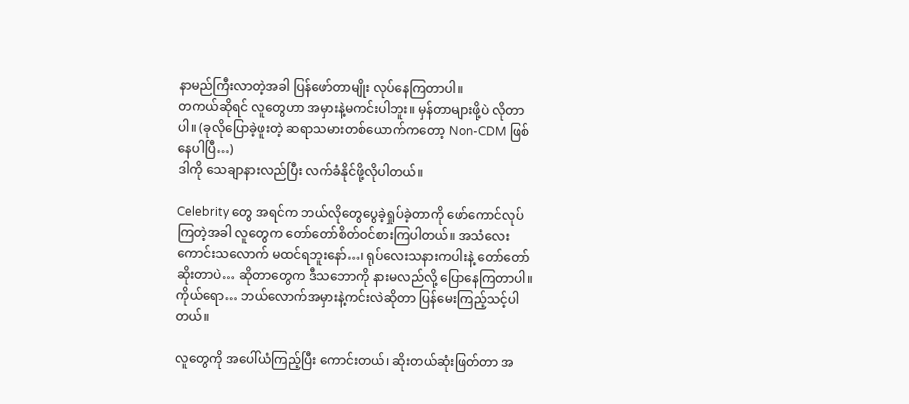နာမည်ကြီးလာတဲ့အခါ ပြန်ဖော်တာမျိုး လုပ်နေကြတာပါ။
တကယ်ဆိုရင် လူတွေဟာ အမှားနဲ့မကင်းပါဘူး။ မှန်တာများဖို့ပဲ လိုတာပါ။ (ခုလိုပြောခဲ့ဖူးတဲ့ ဆရာသမားတစ်ယောက်ကတော့ Non-CDM ဖြစ်နေပါပြီ…)
ဒါကို သေချာနားလည်ပြီး လက်ခံနိုင်ဖို့လိုပါတယ်။

Celebrity တွေ အရင်က ဘယ်လိုတွေပွေခဲ့ရှုပ်ခဲ့တာကို ဖော်ကောင်လုပ်ကြတဲ့အခါ လူတွေက တော်တော်စိတ်ဝင်စားကြပါတယ်။ အသံလေးကောင်းသလောက် မထင်ရဘူးနော်…၊ ရုပ်လေးသနားကပါးနဲ့ တော်တော်ဆိုးတာပဲ… ဆိုတာတွေက ဒီသဘောကို နားမလည်လို့ ပြောနေကြတာပါ။
ကိုယ်ရော… ဘယ်လောက်အမှားနဲ့ကင်းလဲဆိုတာ ပြန်မေးကြည့်သင့်ပါတယ်။

လူတွေကို အပေါ်ယံကြည့်ပြီး ကောင်းတယ်၊ ဆိုးတယ်ဆုံးဖြတ်တာ အ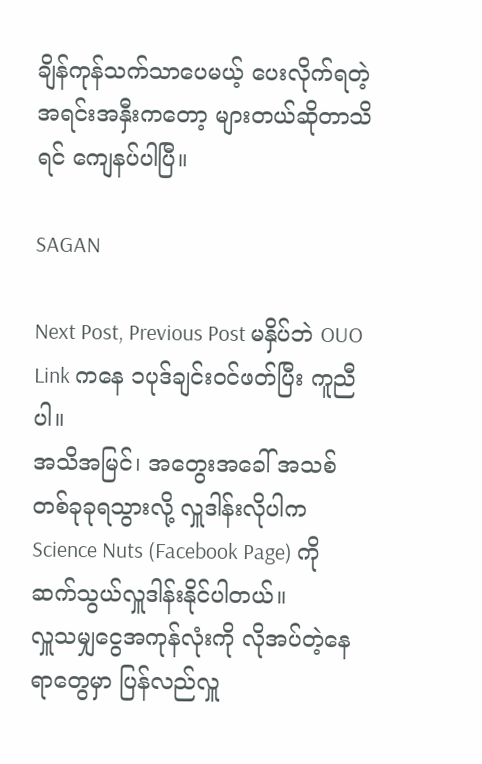ချိန်ကုန်သက်သာပေမယ့် ပေးလိုက်ရတဲ့အရင်းအနှီးကတော့ များတယ်ဆိုတာသိရင် ကျေနပ်ပါပြီ။

SAGAN

Next Post, Previous Post မနှိပ်ဘဲ OUO Link ကနေ ၁ပုဒ်ချင်းဝင်ဖတ်ပြီး ကူညီပါ။
အသိအမြင်၊ အတွေးအခေါ် အသစ်တစ်ခုခုရသွားလို့ လှူဒါန်းလိုပါက Science Nuts (Facebook Page) ကို ဆက်သွယ်လှူဒါန်းနိုင်ပါတယ်။
လှူသမျှငွေအကုန်လုံးကို လိုအပ်တဲ့နေရာတွေမှာ ပြန်လည်လှူ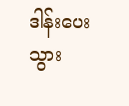ဒါန်းပေးသွား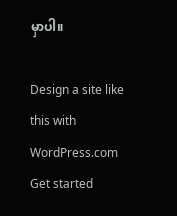မှာပါ။

Design a site like this with WordPress.com
Get started